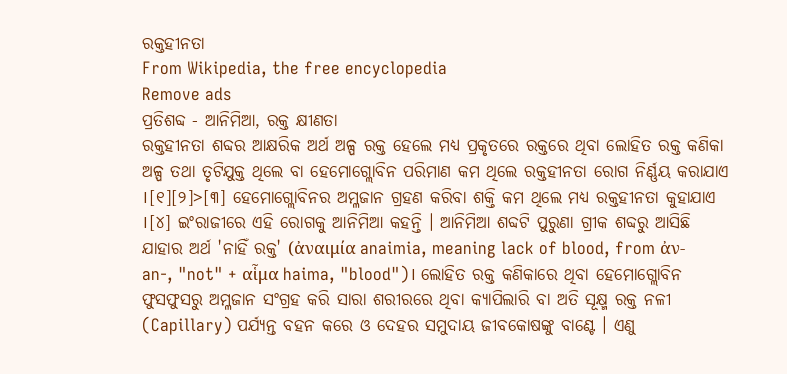ରକ୍ତହୀନତା
From Wikipedia, the free encyclopedia
Remove ads
ପ୍ରତିଶବ୍ଦ - ଆନିମିଆ, ରକ୍ତ କ୍ଷୀଣତା
ରକ୍ତହୀନତା ଶବ୍ଦର ଆକ୍ଷରିକ ଅର୍ଥ ଅଳ୍ପ ରକ୍ତ ହେଲେ ମଧ୍ୟ ପ୍ରକୃତରେ ରକ୍ତରେ ଥିବା ଲୋହିତ ରକ୍ତ କଣିକା ଅଳ୍ପ ତଥା ତୃଟିଯୁକ୍ତ ଥିଲେ ବା ହେମୋଗ୍ଲୋବିନ ପରିମାଣ କମ ଥିଲେ ରକ୍ତହୀନତା ରୋଗ ନିର୍ଣ୍ଣୟ କରାଯାଏ ।[୧][୨]>[୩] ହେମୋଗ୍ଲୋବିନର ଅମ୍ଳଜାନ ଗ୍ରହଣ କରିବା ଶକ୍ତି କମ ଥିଲେ ମଧ୍ୟ ରକ୍ତହୀନତା କୁହାଯାଏ ।[୪] ଇଂରାଜୀରେ ଏହି ରୋଗକୁ ଆନିମିଆ କହନ୍ତି । ଆନିମିଆ ଶବ୍ଦଟି ପୁରୁଣା ଗ୍ରୀକ ଶବ୍ଦରୁ ଆସିଛି ଯାହାର ଅର୍ଥ 'ନାହିଁ ରକ୍ତ' (ἀναιμία anaimia, meaning lack of blood, from ἀν- an-, "not" + αἷμα haima, "blood")। ଲୋହିତ ରକ୍ତ କଣିକାରେ ଥିବା ହେମୋଗ୍ଲୋବିନ ଫୁସଫୁସରୁ ଅମ୍ଳଜାନ ସଂଗ୍ରହ କରି ସାରା ଶରୀରରେ ଥିବା କ୍ୟାପିଲାରି ବା ଅତି ସୂକ୍ଷ୍ମ ରକ୍ତ ନଳୀ (Capillary) ପର୍ଯ୍ୟନ୍ତ ବହନ କରେ ଓ ଦେହର ସମୁଦାୟ ଜୀବକୋଷଙ୍କୁ ବାଣ୍ଟେ । ଏଣୁ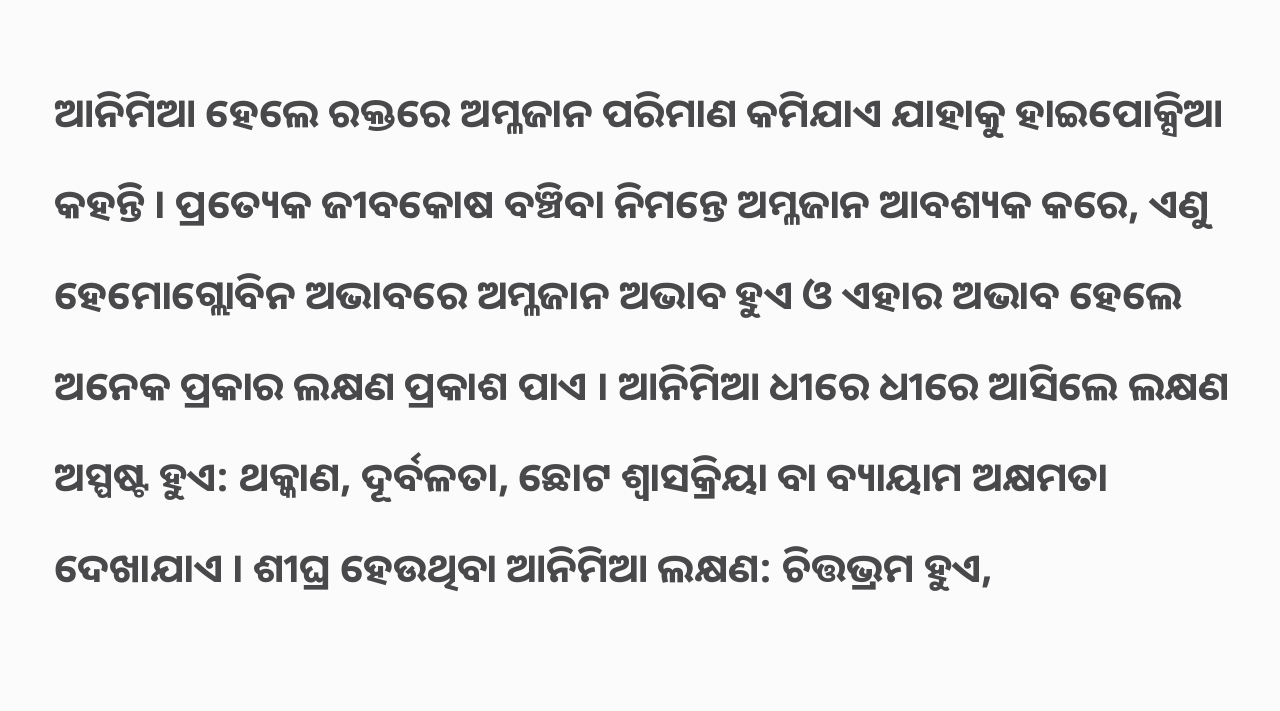ଆନିମିଆ ହେଲେ ରକ୍ତରେ ଅମ୍ଳଜାନ ପରିମାଣ କମିଯାଏ ଯାହାକୁ ହାଇପୋକ୍ସିଆ କହନ୍ତି । ପ୍ରତ୍ୟେକ ଜୀବକୋଷ ବଞ୍ଚିବା ନିମନ୍ତେ ଅମ୍ଳଜାନ ଆବଶ୍ୟକ କରେ, ଏଣୁ ହେମୋଗ୍ଲୋବିନ ଅଭାବରେ ଅମ୍ଳଜାନ ଅଭାବ ହୁଏ ଓ ଏହାର ଅଭାବ ହେଲେ ଅନେକ ପ୍ରକାର ଲକ୍ଷଣ ପ୍ରକାଶ ପାଏ । ଆନିମିଆ ଧୀରେ ଧୀରେ ଆସିଲେ ଲକ୍ଷଣ ଅସ୍ପଷ୍ଟ ହୁଏ: ଥକ୍କାଣ, ଦୂର୍ବଳତା, ଛୋଟ ଶ୍ୱାସକ୍ରିୟା ବା ବ୍ୟାୟାମ ଅକ୍ଷମତା ଦେଖାଯାଏ । ଶୀଘ୍ର ହେଉଥିବା ଆନିମିଆ ଲକ୍ଷଣ: ଚିତ୍ତଭ୍ରମ ହୁଏ,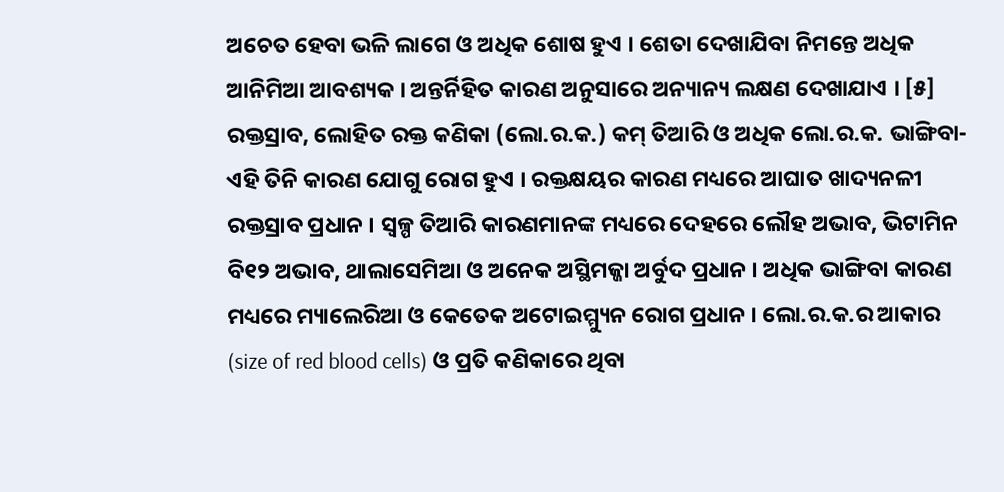ଅଚେତ ହେବା ଭଳି ଲାଗେ ଓ ଅଧିକ ଶୋଷ ହୁଏ । ଶେତା ଦେଖାଯିବା ନିମନ୍ତେ ଅଧିକ ଆନିମିଆ ଆବଶ୍ୟକ । ଅନ୍ତର୍ନିହିତ କାରଣ ଅନୁସାରେ ଅନ୍ୟାନ୍ୟ ଲକ୍ଷଣ ଦେଖାଯାଏ । [୫]
ରକ୍ତସ୍ରାବ, ଲୋହିତ ରକ୍ତ କଣିକା (ଲୋ.ର.କ.) କମ୍ ତିଆରି ଓ ଅଧିକ ଲୋ.ର.କ. ଭାଙ୍ଗିବା- ଏହି ତିନି କାରଣ ଯୋଗୁ ରୋଗ ହୁଏ । ରକ୍ତକ୍ଷୟର କାରଣ ମଧ୍ୟରେ ଆଘାତ ଖାଦ୍ୟନଳୀ ରକ୍ତସ୍ରାବ ପ୍ରଧାନ । ସ୍ୱଳ୍ପ ତିଆରି କାରଣମାନଙ୍କ ମଧ୍ୟରେ ଦେହରେ ଲୌହ ଅଭାବ, ଭିଟାମିନ ବି୧୨ ଅଭାବ, ଥାଲାସେମିଆ ଓ ଅନେକ ଅସ୍ଥିମଜ୍ଜା ଅର୍ବୁଦ ପ୍ରଧାନ । ଅଧିକ ଭାଙ୍ଗିବା କାରଣ ମଧ୍ୟରେ ମ୍ୟାଲେରିଆ ଓ କେତେକ ଅଟୋଇମ୍ମ୍ୟୁନ ରୋଗ ପ୍ରଧାନ । ଲୋ.ର.କ.ର ଆକାର (size of red blood cells) ଓ ପ୍ରତି କଣିକାରେ ଥିବା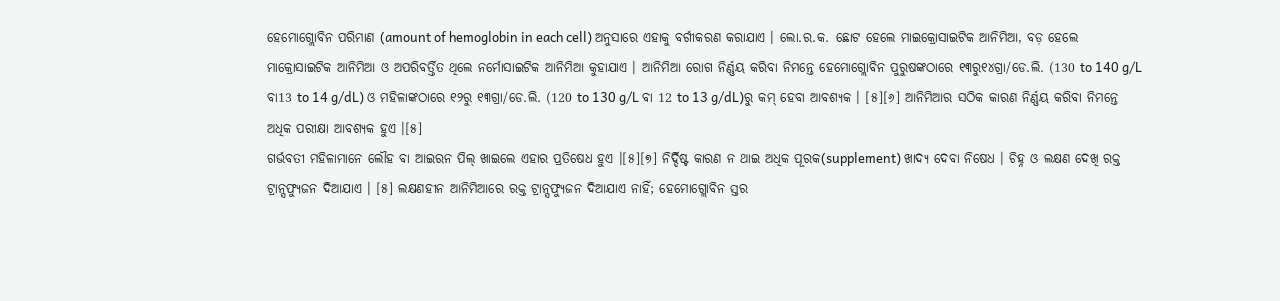ହେମୋଗ୍ଲୋବିନ ପରିମାଣ (amount of hemoglobin in each cell) ଅନୁସାରେ ଏହାକୁ ବର୍ଗୀକରଣ କରାଯାଏ । ଲୋ.ର.କ. ଛୋଟ ହେଲେ ମାଇକ୍ରୋସାଇଟିକ ଆନିମିଆ, ବଡ଼ ହେଲେ ମାକ୍ରୋସାଇଟିକ ଆନିମିଆ ଓ ଅପରିବର୍ତ୍ତିତ ଥିଲେ ନର୍ମୋସାଇଟିକ ଆନିମିଆ କୁହାଯାଏ । ଆନିମିଆ ରୋଗ ନିର୍ଣ୍ଣୟ କରିବା ନିମନ୍ତେ ହେମୋଗ୍ଲୋବିନ ପୁରୁଷଙ୍କଠାରେ ୧୩ରୁ୧୪ଗ୍ରା/ଡେ.ଲି. (130 to 140 g/L ବା13 to 14 g/dL) ଓ ମହିଳାଙ୍କଠାରେ ୧୨ରୁ ୧୩ଗ୍ରା/ଡେ.ଲି. (120 to 130 g/L ବା 12 to 13 g/dL)ରୁ କମ୍ ହେବା ଆବଶ୍ୟକ । [୫][୬] ଆନିମିଆର ସଠିକ କାରଣ ନିର୍ଣ୍ଣୟ କରିବା ନିମନ୍ତେ ଅଧିକ ପରୀକ୍ଷା ଆବଶ୍ୟକ ହୁଏ ।[୫]
ଗର୍ଭବତୀ ମହିଳାମାନେ ଲୌହ ବା ଆଇରନ ପିଲ୍ ଖାଇଲେ ଏହାର ପ୍ରତିଷେଧ ହୁଏ ।[୫][୭] ନିର୍ଦ୍ଦିଷ୍ଟ କାରଣ ନ ଥାଇ ଅଧିକ ପୂରକ(supplement) ଖାଦ୍ୟ ଦେବା ନିଷେଧ । ଚିହ୍ନ ଓ ଲକ୍ଷଣ ଦେଖି ରକ୍ତ ଟ୍ରାନ୍ସଫ୍ୟୁଜନ ଦିଆଯାଏ । [୫] ଲକ୍ଷଣହୀନ ଆନିମିଆରେ ରକ୍ତ ଟ୍ରାନ୍ସଫ୍ୟୁଜନ ଦିଆଯାଏ ନାହିଁ; ହେମୋଗ୍ଲୋବିନ ସ୍ତର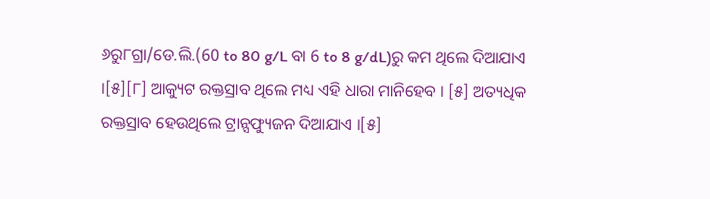୬ରୁ୮ଗ୍ରା/ଡେ.ଲି.(60 to 80 g/L ବା 6 to 8 g/dL)ରୁ କମ ଥିଲେ ଦିଆଯାଏ ।[୫][୮] ଆକ୍ୟୁଟ ରକ୍ତସ୍ରାବ ଥିଲେ ମଧ୍ୟ ଏହି ଧାରା ମାନିହେବ । [୫] ଅତ୍ୟଧିକ ରକ୍ତସ୍ରାବ ହେଉଥିଲେ ଟ୍ରାନ୍ସଫ୍ୟୁଜନ ଦିଆଯାଏ ।[୫]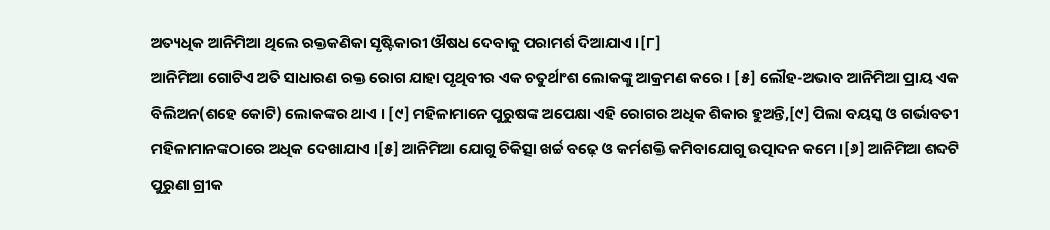ଅତ୍ୟଧିକ ଆନିମିଆ ଥିଲେ ରକ୍ତକଣିକା ସୃଷ୍ଟିକାରୀ ଔଷଧ ଦେବାକୁ ପରାମର୍ଶ ଦିଆଯାଏ ।[୮]
ଆନିମିଆ ଗୋଟିଏ ଅତି ସାଧାରଣ ରକ୍ତ ରୋଗ ଯାହା ପୃଥିବୀର ଏକ ଚତୁର୍ଥାଂଶ ଲୋକଙ୍କୁ ଆକ୍ରମଣ କରେ । [୫] ଲୌହ-ଅଭାବ ଆନିମିଆ ପ୍ରାୟ ଏକ ବିଲିଅନ(ଶହେ କୋଟି) ଲୋକଙ୍କର ଥାଏ । [୯] ମହିଳାମାନେ ପୁରୁଷଙ୍କ ଅପେକ୍ଷା ଏହି ରୋଗର ଅଧିକ ଶିକାର ହୁଅନ୍ତି,[୯] ପିଲା ବୟସ୍କ ଓ ଗର୍ଭାବତୀ ମହିଳାମାନଙ୍କଠାରେ ଅଧିକ ଦେଖାଯାଏ ।[୫] ଆନିମିଆ ଯୋଗୁ ଚିକିତ୍ସା ଖର୍ଚ୍ଚ ବଢ଼େ ଓ କର୍ମଶକ୍ତି କମିବାଯୋଗୁ ଉତ୍ପାଦନ କମେ ।[୬] ଆନିମିଆ ଶବ୍ଦଟି ପୁରୁଣା ଗ୍ରୀକ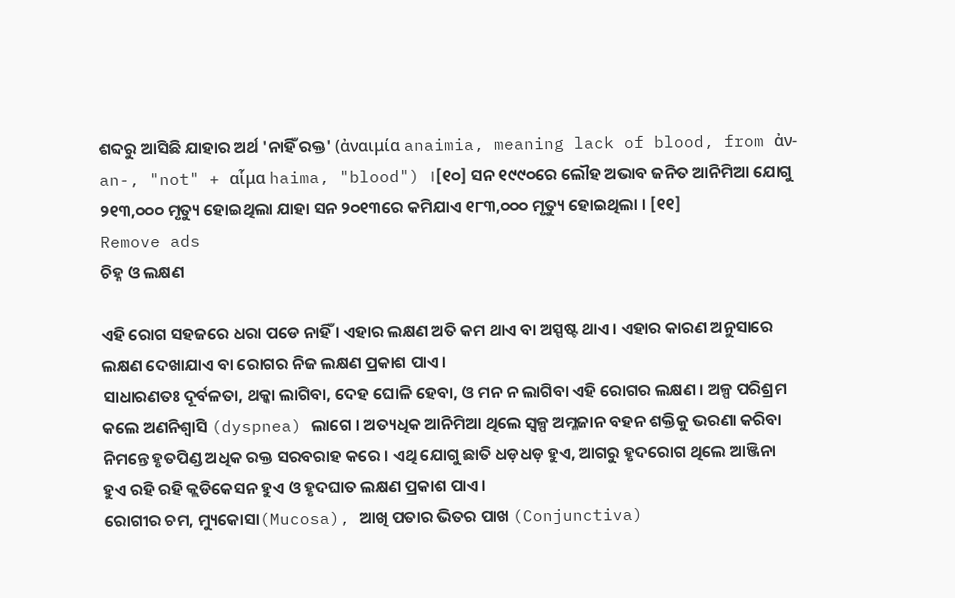ଶବ୍ଦରୁ ଆସିଛି ଯାହାର ଅର୍ଥ 'ନାହିଁ ରକ୍ତ' (ἀναιμία anaimia, meaning lack of blood, from ἀν- an-, "not" + αἷμα haima, "blood") ।[୧୦] ସନ ୧୯୯୦ରେ ଲୌହ ଅଭାବ ଜନିତ ଆନିମିଆ ଯୋଗୁ ୨୧୩,୦୦୦ ମୃତ୍ୟୁ ହୋଇଥିଲା ଯାହା ସନ ୨୦୧୩ରେ କମିଯାଏ ୧୮୩,୦୦୦ ମୃତ୍ୟୁ ହୋଇଥିଲା । [୧୧]
Remove ads
ଚିହ୍ନ ଓ ଲକ୍ଷଣ

ଏହି ରୋଗ ସହଜରେ ଧରା ପଡେ ନାହିଁ । ଏହାର ଲକ୍ଷଣ ଅତି କମ ଥାଏ ବା ଅସ୍ପଷ୍ଟ ଥାଏ । ଏହାର କାରଣ ଅନୁସାରେ ଲକ୍ଷଣ ଦେଖାଯାଏ ବା ରୋଗର ନିଜ ଲକ୍ଷଣ ପ୍ରକାଶ ପାଏ ।
ସାଧାରଣତଃ ଦୂର୍ବଳତା, ଥକ୍କା ଲାଗିବା, ଦେହ ଘୋଳି ହେବା, ଓ ମନ ନ ଲାଗିବା ଏହି ରୋଗର ଲକ୍ଷଣ । ଅଳ୍ପ ପରିଶ୍ରମ କଲେ ଅଣନିଶ୍ୱାସି (dyspnea) ଲାଗେ । ଅତ୍ୟଧିକ ଆନିମିଆ ଥିଲେ ସ୍ୱଳ୍ପ ଅମ୍ଳଜାନ ବହନ ଶକ୍ତିକୁ ଭରଣା କରିବା ନିମନ୍ତେ ହୃତପିଣ୍ଡ ଅଧିକ ରକ୍ତ ସରବରାହ କରେ । ଏଥି ଯୋଗୁ ଛାତି ଧଡ଼ଧଡ଼ ହୁଏ, ଆଗରୁ ହୃଦରୋଗ ଥିଲେ ଆଞ୍ଜିନା ହୁଏ ରହି ରହି କ୍ଲଡିକେସନ ହୁଏ ଓ ହୃଦଘାତ ଲକ୍ଷଣ ପ୍ରକାଶ ପାଏ ।
ରୋଗୀର ଚମ, ମ୍ୟୁକୋସା(Mucosa), ଆଖି ପତାର ଭିତର ପାଖ (Conjunctiva)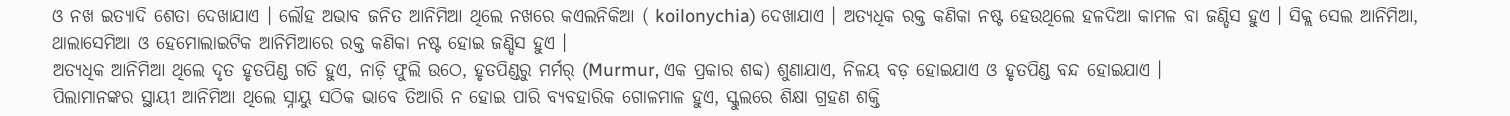ଓ ନଖ ଇତ୍ୟାଦି ଶେତା ଦେଖାଯାଏ । ଲୌହ ଅଭାବ ଜନିତ ଆନିମିଆ ଥିଲେ ନଖରେ କଏଲନିକିଆ ( koilonychia) ଦେଖାଯାଏ । ଅତ୍ୟଧିକ ରକ୍ତ କଣିକା ନଷ୍ଟ ହେଉଥିଲେ ହଳଦିଆ କାମଳ ବା ଜଣ୍ଡିସ ହୁଏ । ସିକ୍ଲ ସେଲ ଆନିମିଆ, ଥାଲାସେମିଆ ଓ ହେମୋଲାଇଟିକ ଆନିମିଆରେ ରକ୍ତ କଣିକା ନଷ୍ଟ ହୋଇ ଜଣ୍ଡିସ ହୁଏ ।
ଅତ୍ୟଧିକ ଆନିମିଆ ଥିଲେ ଦୃତ ହୃତପିଣ୍ଡ ଗତି ହୁଏ, ନାଡ଼ି ଫୁଲି ଉଠେ, ହୃତପିଣ୍ଡରୁ ମର୍ମର୍ (Murmur, ଏକ ପ୍ରକାର ଶବ୍ଦ) ଶୁଣାଯାଏ, ନିଳୟ ବଡ଼ ହୋଇଯାଏ ଓ ହୃତପିଣ୍ଡ ବନ୍ଦ ହୋଇଯାଏ ।
ପିଲାମାନଙ୍କର ସ୍ଥାୟୀ ଆନିମିଆ ଥିଲେ ସ୍ନାୟୁ ସଠିକ ଭାବେ ତିଆରି ନ ହୋଇ ପାରି ବ୍ୟବହାରିକ ଗୋଳମାଳ ହୁଏ, ସ୍କୁଲରେ ଶିକ୍ଷା ଗ୍ରହଣ ଶକ୍ତି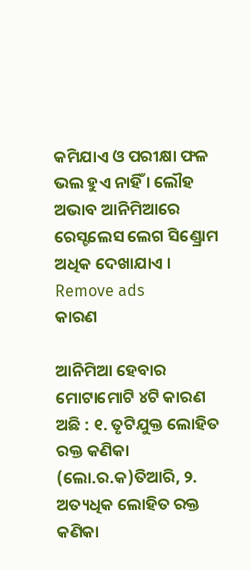କମିଯାଏ ଓ ପରୀକ୍ଷା ଫଳ ଭଲ ହୁଏ ନାହିଁ । ଲୌହ ଅଭାବ ଆନିମିଆରେ ରେସ୍ଟଲେସ ଲେଗ ସିଣ୍ଡ୍ରୋମ ଅଧିକ ଦେଖାଯାଏ ।
Remove ads
କାରଣ

ଆନିମିଆ ହେବାର ମୋଟାମୋଟି ୪ଟି କାରଣ ଅଛି : ୧. ତୃଟିଯୁକ୍ତ ଲୋହିତ ରକ୍ତ କଣିକା (ଲୋ.ର.କ)ତିଆରି, ୨. ଅତ୍ୟଧିକ ଲୋହିତ ରକ୍ତ କଣିକା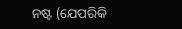ନଷ୍ଟ (ଯେପରିକି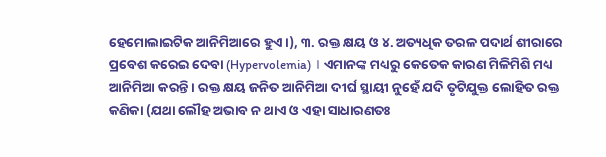ହେମୋଲାଇଟିକ ଆନିମିଆରେ ହୁଏ ।), ୩. ରକ୍ତ କ୍ଷୟ ଓ ୪. ଅତ୍ୟଧିକ ତରଳ ପଦାର୍ଥ ଶୀରାରେ ପ୍ରବେଶ କରେଇ ଦେବା (Hypervolemia) । ଏମାନଙ୍କ ମଧ୍ୟରୁ କେତେକ କାରଣ ମିଳିମିଶି ମଧ୍ୟ ଆନିମିଆ କରନ୍ତି । ରକ୍ତ କ୍ଷୟ ଜନିତ ଆନିମିଆ ଦୀର୍ଘ ସ୍ଥାୟୀ ନୁହେଁ ଯଦି ତୃଟିଯୁକ୍ତ ଲୋହିତ ରକ୍ତ କଣିକା (ଯଥା ଲୌହ ଅଭାବ ନ ଥାଏ ଓ ଏହା ସାଧାରଣତଃ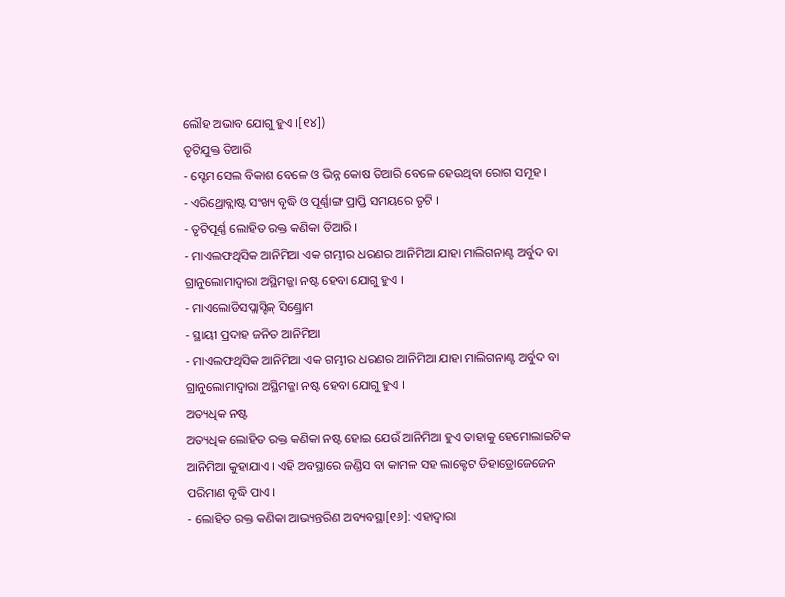ଲୌହ ଅଭାବ ଯୋଗୁ ହୁଏ ।[୧୪])
ତୃଟିଯୁକ୍ତ ତିଆରି
- ସ୍ଟେମ ସେଲ ବିକାଶ ବେଳେ ଓ ଭିନ୍ନ କୋଷ ତିଆରି ବେଳେ ହେଉଥିବା ରୋଗ ସମୂହ ।
- ଏରିଥ୍ରୋବ୍ଲାଷ୍ଟ ସଂଖ୍ୟ ବୃଦ୍ଧି ଓ ପୂର୍ଣ୍ଣାଙ୍ଗ ପ୍ରାପ୍ତି ସମୟରେ ତୃଟି ।
- ତୃଟିପୂର୍ଣ୍ଣ ଲୋହିତ ରକ୍ତ କଣିକା ତିଆରି ।
- ମାଏଲଫଥିସିକ ଆନିମିଆ ଏକ ଗମ୍ଭୀର ଧରଣର ଆନିମିଆ ଯାହା ମାଲିଗନାଣ୍ଟ ଅର୍ବୁଦ ବା ଗ୍ରାନୁଲୋମାଦ୍ୱାରା ଅସ୍ଥିମଜ୍ଜା ନଷ୍ଟ ହେବା ଯୋଗୁ ହୁଏ ।
- ମାଏଲୋଡିସପ୍ଲାସ୍ଟିକ୍ ସିଣ୍ଡ୍ରୋମ
- ସ୍ଥାୟୀ ପ୍ରଦାହ ଜନିତ ଆନିମିଆ
- ମାଏଲଫଥିସିକ ଆନିମିଆ ଏକ ଗମ୍ଭୀର ଧରଣର ଆନିମିଆ ଯାହା ମାଲିଗନାଣ୍ଟ ଅର୍ବୁଦ ବା ଗ୍ରାନୁଲୋମାଦ୍ୱାରା ଅସ୍ଥିମଜ୍ଜା ନଷ୍ଟ ହେବା ଯୋଗୁ ହୁଏ ।
ଅତ୍ୟଧିକ ନଷ୍ଟ
ଅତ୍ୟଧିକ ଲୋହିତ ରକ୍ତ କଣିକା ନଷ୍ଟ ହୋଇ ଯେଉଁ ଆନିମିଆ ହୁଏ ତାହାକୁ ହେମୋଲାଇଟିକ ଆନିମିଆ କୁହାଯାଏ । ଏହି ଅବସ୍ଥାରେ ଜଣ୍ଡିସ ବା କାମଳ ସହ ଲାକ୍ଟେଟ ଡିହାଡ୍ରୋଜେଜେନ ପରିମାଣ ବୃଦ୍ଧି ପାଏ ।
- ଲୋହିତ ରକ୍ତ କଣିକା ଆଭ୍ୟନ୍ତରିଣ ଅବ୍ୟବସ୍ଥା[୧୬]: ଏହାଦ୍ୱାରା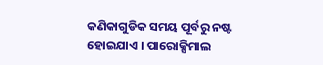କଣିକାଗୁଡିକ ସମୟ ପୂର୍ବରୁ ନଷ୍ଟ ହୋଇଯାଏ । ପାରୋକ୍ସିମାଲ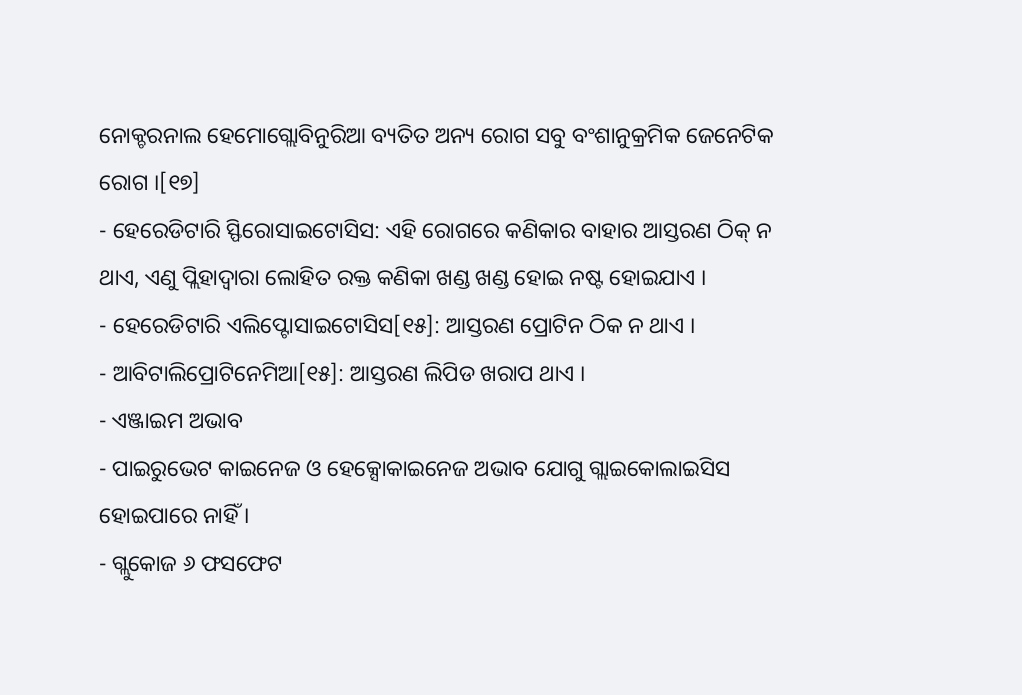ନୋକ୍ଚରନାଲ ହେମୋଗ୍ଲୋବିନୁରିଆ ବ୍ୟତିତ ଅନ୍ୟ ରୋଗ ସବୁ ବଂଶାନୁକ୍ରମିକ ଜେନେଟିକ ରୋଗ ।[୧୭]
- ହେରେଡିଟାରି ସ୍ଫିରୋସାଇଟୋସିସ: ଏହି ରୋଗରେ କଣିକାର ବାହାର ଆସ୍ତରଣ ଠିକ୍ ନ ଥାଏ, ଏଣୁ ପ୍ଲିହାଦ୍ୱାରା ଲୋହିତ ରକ୍ତ କଣିକା ଖଣ୍ଡ ଖଣ୍ଡ ହୋଇ ନଷ୍ଟ ହୋଇଯାଏ ।
- ହେରେଡିଟାରି ଏଲିପ୍ଟୋସାଇଟୋସିସ[୧୫]: ଆସ୍ତରଣ ପ୍ରୋଟିନ ଠିକ ନ ଥାଏ ।
- ଆବିଟାଲିପ୍ରୋଟିନେମିଆ[୧୫]: ଆସ୍ତରଣ ଲିପିଡ ଖରାପ ଥାଏ ।
- ଏଞ୍ଜାଇମ ଅଭାବ
- ପାଇରୁଭେଟ କାଇନେଜ ଓ ହେକ୍ସୋକାଇନେଜ ଅଭାବ ଯୋଗୁ ଗ୍ଲାଇକୋଲାଇସିସ ହୋଇପାରେ ନାହିଁ ।
- ଗ୍ଲୁକୋଜ ୬ ଫସଫେଟ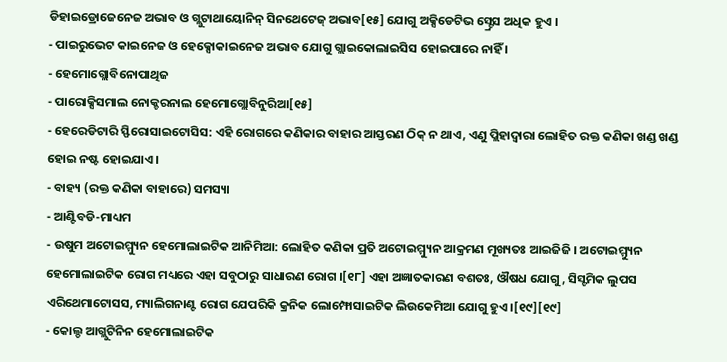ଡିହାଇଡ୍ରୋଜେନେଜ ଅଭାବ ଓ ଗ୍ଲୁଟାଥାୟୋନିନ୍ ସିନଥେଟେଜ୍ ଅଭାବ[୧୫] ଯୋଗୁ ଅକ୍ସିଡେଟିଭ ସ୍ଟ୍ରେସ ଅଧିକ ହୁଏ ।
- ପାଇରୁଭେଟ କାଇନେଜ ଓ ହେକ୍ସୋକାଇନେଜ ଅଭାବ ଯୋଗୁ ଗ୍ଲାଇକୋଲାଇସିସ ହୋଇପାରେ ନାହିଁ ।
- ହେମୋଗ୍ଲୋବିନୋପାଥିଜ
- ପାରୋକ୍ସିସମାଲ ନୋକ୍ଚରନାଲ ହେମୋଗ୍ଲୋବିନୁରିଆ[୧୫]
- ହେରେଡିଟାରି ସ୍ଫିରୋସାଇଟୋସିସ: ଏହି ରୋଗରେ କଣିକାର ବାହାର ଆସ୍ତରଣ ଠିକ୍ ନ ଥାଏ, ଏଣୁ ପ୍ଲିହାଦ୍ୱାରା ଲୋହିତ ରକ୍ତ କଣିକା ଖଣ୍ଡ ଖଣ୍ଡ ହୋଇ ନଷ୍ଟ ହୋଇଯାଏ ।
- ବାହ୍ୟ (ରକ୍ତ କଣିକା ବାହାରେ) ସମସ୍ୟା
- ଆଣ୍ଟିବଡି-ମାଧ୍ୟମ
- ଉଷୁମ ଅଟୋଇମ୍ମ୍ୟୁନ ହେମୋଲାଇଟିକ ଆନିମିଆ: ଲୋହିତ କଣିକା ପ୍ରତି ଅଟୋଇମ୍ମ୍ୟୁନ ଆକ୍ରମଣ ମୂଖ୍ୟତଃ ଆଇଜିଜି । ଅଟୋଇମ୍ମ୍ୟୁନ ହେମୋଲାଇଟିକ ରୋଗ ମଧ୍ୟରେ ଏହା ସବୁଠାରୁ ସାଧାରଣ ରୋଗ ।[୧୮] ଏହା ଅଜ୍ଞାତକାରଣ ବଶତଃ, ଔଷଧ ଯୋଗୁ, ସିସ୍ଟମିକ ଲୁପସ ଏରିଥେମାଟୋସସ, ମ୍ୟାଲିଗନାଣ୍ଟ ରୋଗ ଯେପରିକି କ୍ରନିକ ଲୋମ୍ଫୋସାଇଟିକ ଲିଉକେମିଆ ଯୋଗୁ ହୁଏ ।[୧୯][୧୯]
- କୋଲ୍ଡ ଆଗ୍ଲୁଟିନିନ ହେମୋଲାଇଟିକ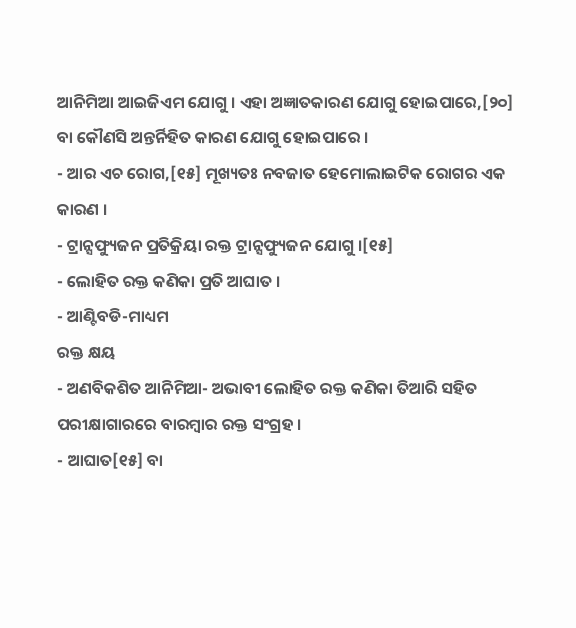ଆନିମିଆ ଆଇଜିଏମ ଯୋଗୁ । ଏହା ଅଜ୍ଞାତକାରଣ ଯୋଗୁ ହୋଇପାରେ,[୨୦] ବା କୌଣସି ଅନ୍ତର୍ନିହିତ କାରଣ ଯୋଗୁ ହୋଇପାରେ ।
- ଆର ଏଚ ରୋଗ,[୧୫] ମୂଖ୍ୟତଃ ନବଜାତ ହେମୋଲାଇଟିକ ରୋଗର ଏକ କାରଣ ।
- ଟ୍ରାନ୍ସଫ୍ୟୁଜନ ପ୍ରତିକ୍ରିୟା ରକ୍ତ ଟ୍ରାନ୍ସଫ୍ୟୁଜନ ଯୋଗୁ ।[୧୫]
- ଲୋହିତ ରକ୍ତ କଣିକା ପ୍ରତି ଆଘାତ ।
- ଆଣ୍ଟିବଡି-ମାଧ୍ୟମ
ରକ୍ତ କ୍ଷୟ
- ଅଣବିକଶିତ ଆନିମିଆ- ଅଭାବୀ ଲୋହିତ ରକ୍ତ କଣିକା ତିଆରି ସହିତ ପରୀକ୍ଷାଗାରରେ ବାରମ୍ବାର ରକ୍ତ ସଂଗ୍ରହ ।
- ଆଘାତ[୧୫] ବା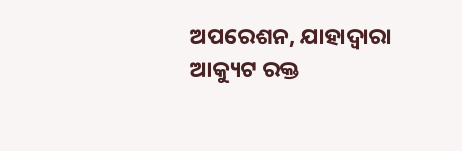ଅପରେଶନ, ଯାହାଦ୍ୱାରା ଆକ୍ୟୁଟ ରକ୍ତ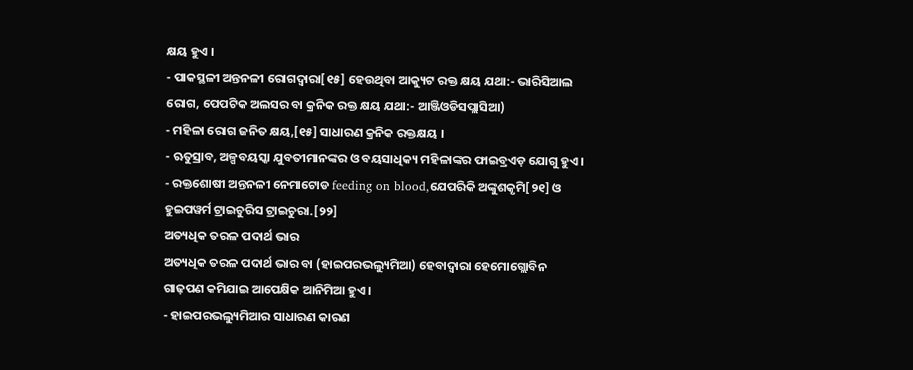କ୍ଷୟ ହୁଏ ।
- ପାକସ୍ଥଳୀ ଅନ୍ତନଳୀ ରୋଗଦ୍ୱାରା[୧୫] ହେଉଥିବା ଆକ୍ୟୁଟ ରକ୍ତ କ୍ଷୟ ଯଥା:- ଭାରିସିଆଲ ରୋଗ, ପେପଟିକ ଅଲସର ବା କ୍ରନିକ ରକ୍ତ କ୍ଷୟ ଯଥା:- ଆଞ୍ଜିଓଡିସପ୍ଲାସିଆ)
- ମହିଳା ରୋଗ ଜନିତ କ୍ଷୟ,[୧୫] ସାଧାରଣ କ୍ରନିକ ରକ୍ତକ୍ଷୟ ।
- ଋତୁସ୍ରାବ, ଅଳ୍ପବୟସ୍କା ଯୁବତୀମାନଙ୍କର ଓ ବୟସାଧିକ୍ୟ ମହିଳାଙ୍କର ଫାଇବ୍ରଏଡ଼ ଯୋଗୁ ହୁଏ ।
- ରକ୍ତଶୋଷୀ ଅନ୍ତନଳୀ ନେମାଟୋଡ feeding on blood,ଯେପରିକି ଅଙ୍କୁଶକୃମି[୨୧] ଓ ହୁଇପୱର୍ମ ଟ୍ରାଇଚୁରିସ ଟ୍ରାଇଚୁରା.[୨୨]
ଅତ୍ୟଧିକ ତରଳ ପଦାର୍ଥ ଭାର
ଅତ୍ୟଧିକ ତରଳ ପଦାର୍ଥ ଭାର ବା (ହାଇପରଭଲ୍ୟୁମିଆ) ହେବାଦ୍ୱାରା ହେମୋଗ୍ଲୋବିନ ଗାଢ଼ପଣ କମିଯାଇ ଆପେକ୍ଷିକ ଆନିମିଆ ହୁଏ ।
- ହାଇପରଭଲ୍ୟୁମିଆର ସାଧାରଣ କାରଣ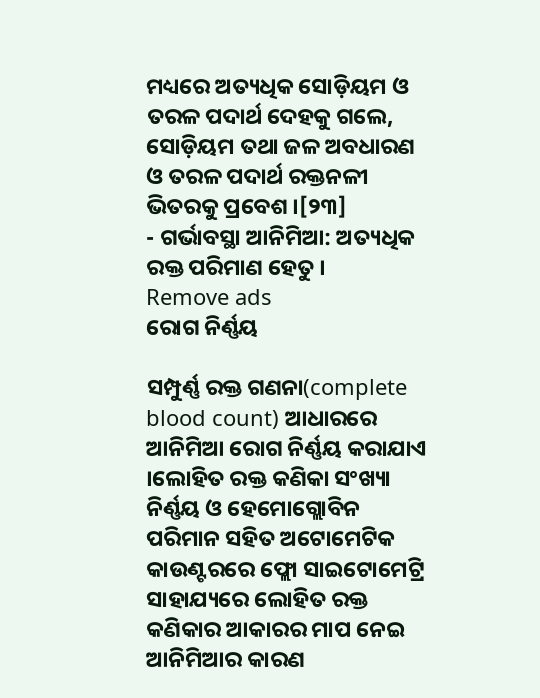ମଧ୍ୟରେ ଅତ୍ୟଧିକ ସୋଡ଼ିୟମ ଓ ତରଳ ପଦାର୍ଥ ଦେହକୁ ଗଲେ, ସୋଡ଼ିୟମ ତଥା ଜଳ ଅବଧାରଣ ଓ ତରଳ ପଦାର୍ଥ ରକ୍ତନଳୀ ଭିତରକୁ ପ୍ରବେଶ ।[୨୩]
- ଗର୍ଭାବସ୍ଥା ଆନିମିଆ: ଅତ୍ୟଧିକ ରକ୍ତ ପରିମାଣ ହେତୁ ।
Remove ads
ରୋଗ ନିର୍ଣ୍ଣୟ

ସମ୍ପୁର୍ଣ୍ଣ ରକ୍ତ ଗଣନା(complete blood count) ଆଧାରରେ ଆନିମିଆ ରୋଗ ନିର୍ଣ୍ଣୟ କରାଯାଏ ।ଲୋହିତ ରକ୍ତ କଣିକା ସଂଖ୍ୟା ନିର୍ଣ୍ଣୟ ଓ ହେମୋଗ୍ଲୋବିନ ପରିମାନ ସହିତ ଅଟୋମେଟିକ କାଉଣ୍ଟରରେ ଫ୍ଲୋ ସାଇଟୋମେଟ୍ରି ସାହାଯ୍ୟରେ ଲୋହିତ ରକ୍ତ କଣିକାର ଆକାରର ମାପ ନେଇ ଆନିମିଆର କାରଣ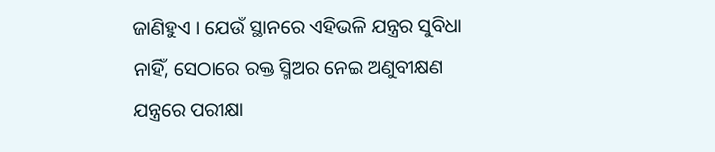ଜାଣିହୁଏ । ଯେଉଁ ସ୍ଥାନରେ ଏହିଭଳି ଯନ୍ତ୍ରର ସୁବିଧା ନାହିଁ, ସେଠାରେ ରକ୍ତ ସ୍ମିଅର ନେଇ ଅଣୁବୀକ୍ଷଣ ଯନ୍ତ୍ରରେ ପରୀକ୍ଷା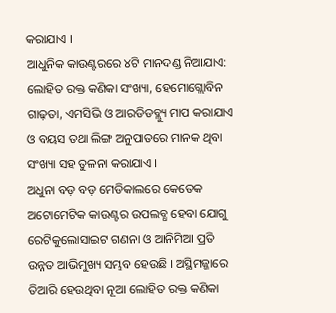କରାଯାଏ ।
ଆଧୁନିକ କାଉଣ୍ଟରରେ ୪ଟି ମାନଦଣ୍ଡ ନିଆଯାଏ: ଲୋହିତ ରକ୍ତ କଣିକା ସଂଖ୍ୟା, ହେମୋଗ୍ଲୋବିନ ଗାଢ଼ତା, ଏମସିଭି ଓ ଆରଡିଡବ୍ଲ୍ୟୁ ମାପ କରାଯାଏ ଓ ବୟସ ତଥା ଲିଙ୍ଗ ଅନୁପାତରେ ମାନକ ଥିବା ସଂଖ୍ୟା ସହ ତୁଳନା କରାଯାଏ ।
ଅଧୁନା ବଡ଼ ବଡ଼ ମେଡିକାଲରେ କେତେକ ଅଟୋମେଟିକ କାଉଣ୍ଟର ଉପଲବ୍ଧ ହେବା ଯୋଗୁ ରେଟିକୁଲୋସାଇଟ ଗଣନା ଓ ଆନିମିଆ ପ୍ରତି ଉନ୍ନତ ଆଭିମୁଖ୍ୟ ସମ୍ଭବ ହେଉଛି । ଅସ୍ଥିମଜ୍ଜାରେ ତିଆରି ହେଉଥିବା ନୂଆ ଲୋହିତ ରକ୍ତ କଣିକା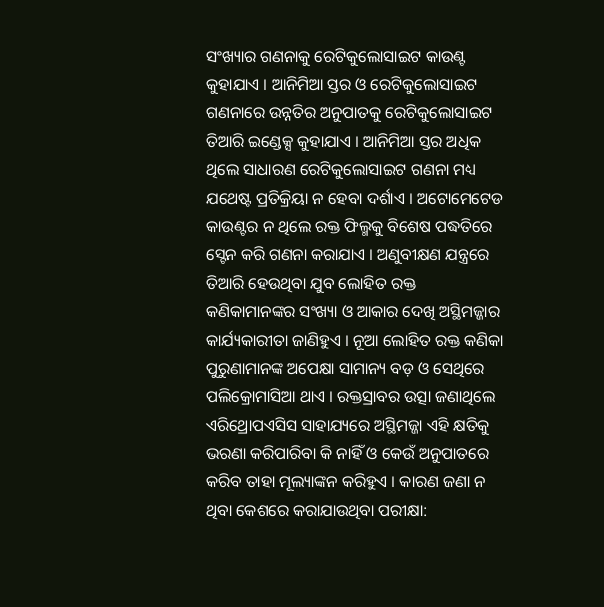ସଂଖ୍ୟାର ଗଣନାକୁ ରେଟିକୁଲୋସାଇଟ କାଉଣ୍ଟ କୁହାଯାଏ । ଆନିମିଆ ସ୍ତର ଓ ରେଟିକୁଲୋସାଇଟ ଗଣନାରେ ଉନ୍ନତିର ଅନୁପାତକୁ ରେଟିକୁଲୋସାଇଟ ତିଆରି ଇଣ୍ଡେକ୍ସ କୁହାଯାଏ । ଆନିମିଆ ସ୍ତର ଅଧିକ ଥିଲେ ସାଧାରଣ ରେଟିକୁଲୋସାଇଟ ଗଣନା ମଧ୍ୟ ଯଥେଷ୍ଟ ପ୍ରତିକ୍ରିୟା ନ ହେବା ଦର୍ଶାଏ । ଅଟୋମେଟେଡ କାଉଣ୍ଟର ନ ଥିଲେ ରକ୍ତ ଫିଲ୍ମକୁ ବିଶେଷ ପଦ୍ଧତିରେ ସ୍ଟେନ କରି ଗଣନା କରାଯାଏ । ଅଣୁବୀକ୍ଷଣ ଯନ୍ତ୍ରରେ ତିଆରି ହେଉଥିବା ଯୁବ ଲୋହିତ ରକ୍ତ କଣିକାମାନଙ୍କର ସଂଖ୍ୟା ଓ ଆକାର ଦେଖି ଅସ୍ଥିମଜ୍ଜାର କାର୍ଯ୍ୟକାରୀତା ଜାଣିହୁଏ । ନୂଆ ଲୋହିତ ରକ୍ତ କଣିକା ପୁରୁଣାମାନଙ୍କ ଅପେକ୍ଷା ସାମାନ୍ୟ ବଡ଼ ଓ ସେଥିରେ ପଲିକ୍ରୋମାସିଆ ଥାଏ । ରକ୍ତସ୍ରାବର ଉତ୍ସା ଜଣାଥିଲେ ଏରିଥ୍ରୋପଏସିସ ସାହାଯ୍ୟରେ ଅସ୍ଥିମଜ୍ଜା ଏହି କ୍ଷତିକୁ ଭରଣା କରିପାରିବା କି ନାହିଁ ଓ କେଉଁ ଅନୁପାତରେ କରିବ ତାହା ମୂଲ୍ୟାଙ୍କନ କରିହୁଏ । କାରଣ ଜଣା ନ ଥିବା କେଶରେ କରାଯାଉଥିବା ପରୀକ୍ଷା: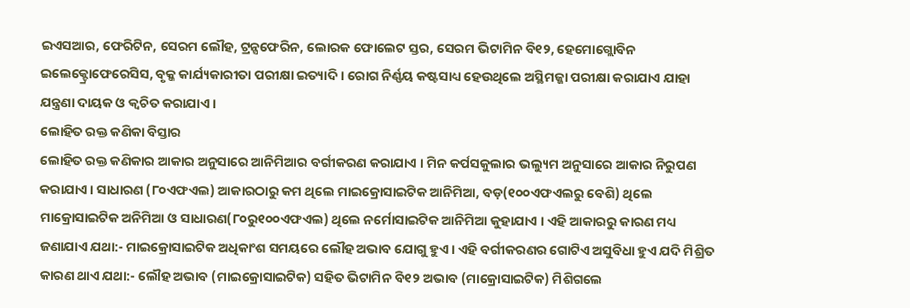ଇଏସଆର, ଫେରିଟିନ, ସେରମ ଲୌହ, ଟ୍ରନ୍ସଫେରିନ, ଲୋରକ ଫୋଲେଟ ସ୍ତର, ସେରମ ଭିଟାମିନ ବି୧୨, ହେମୋଗ୍ଲୋବିନ ଇଲେକ୍ଟ୍ରୋଫେରେସିସ, ବୃକ୍କ କାର୍ଯ୍ୟକାରୀତା ପରୀକ୍ଷା ଇତ୍ୟାଦି । ରୋଗ ନିର୍ଣ୍ଣୟ କଷ୍ଟସାଧ୍ୟ ହେଉଥିଲେ ଅସ୍ଥିମଜ୍ଜା ପରୀକ୍ଷା କରାଯାଏ ଯାହା ଯନ୍ତ୍ରଣା ଦାୟକ ଓ କ୍ୱଚିତ କରାଯାଏ ।
ଲୋହିତ ରକ୍ତ କଣିକା ବିସ୍ତାର
ଲୋହିତ ରକ୍ତ କଣିକାର ଆକାର ଅନୁସାରେ ଆନିମିଆର ବର୍ଗୀକରଣ କରାଯାଏ । ମିନ କର୍ପସକୁଲାର ଭଲ୍ୟୁମ ଅନୁସାରେ ଆକାର ନିରୁପଣ କରାଯାଏ । ସାଧାରଣ (୮୦ଏଫଏଲ) ଆକାରଠାରୁ କମ ଥିଲେ ମାଇକ୍ରୋସାଇଟିକ ଆନିମିଆ, ବଡ଼(୧୦୦ଏଫଏଲରୁ ବେଶି) ଥିଲେ ମାକ୍ରୋସାଇଟିକ ଅନିମିଆ ଓ ସାଧାରଣ(୮୦ରୁ୧୦୦ଏଫଏଲ) ଥିଲେ ନର୍ମୋସାଇଟିକ ଆନିମିଆ କୁହାଯାଏ । ଏହି ଆକାରରୁ କାରଣ ମଧ୍ୟ ଜଣାଯାଏ ଯଥା:- ମାଇକ୍ରୋସାଇଟିକ ଅଧିକାଂଶ ସମୟରେ ଲୌହ ଅଭାବ ଯୋଗୁ ହୁଏ । ଏହି ବର୍ଗୀକରଣର ଗୋଟିଏ ଅସୁବିଧା ହୁଏ ଯଦି ମିଶ୍ରିତ କାରଣ ଥାଏ ଯଥା:- ଲୌହ ଅଭାବ (ମାଇକ୍ରୋସାଇଟିକ) ସହିତ ଭିଟାମିନ ବି୧୨ ଅଭାବ (ମାକ୍ରୋସାଇଟିକ) ମିଶିଗଲେ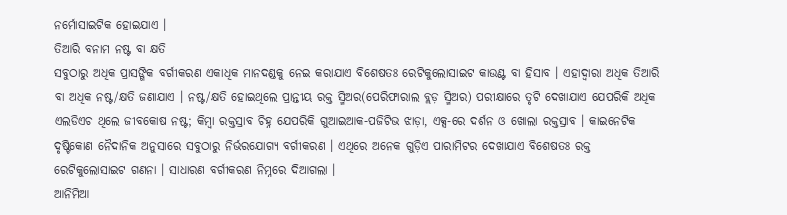ନର୍ମୋସାଇଟିକ ହୋଇଯାଏ ।
ତିଆରି ବନାମ ନଷ୍ଟ ବା କ୍ଷତି
ସବୁଠାରୁ ଅଧିକ ପ୍ରାସଙ୍ଗିକ ବର୍ଗୀକରଣ ଏକାଧିକ ମାନଦଣ୍ଡକୁ ନେଇ କରାଯାଏ ବିଶେଷତଃ ରେଟିକୁଲୋସାଇଟ କାଉଣ୍ଟ ବା ହିସାବ । ଏହାଦ୍ୱାରା ଅଧିକ ତିଆରି ବା ଅଧିକ ନଷ୍ଟ/କ୍ଷତି ଜଣାଯାଏ । ନଷ୍ଟ/କ୍ଷତି ହୋଇଥିଲେ ପ୍ରାନ୍ତୀୟ ରକ୍ତ ସ୍ମିଅର(ପେରିଫାରାଲ ବ୍ଲଡ଼ ସ୍ମିଅର) ପରୀକ୍ଷାରେ ତୃଟି ଦେଖାଯାଏ ଯେପରିକି ଅଧିକ ଏଲଡିଏଚ ଥିଲେ ଜୀବକୋଷ ନଷ୍ଟ; କିମ୍ବା ରକ୍ତସ୍ରାବ ଚିହ୍ନ ଯେପରିକି ଗୁଆଇଆକ-ପଜିଟିଭ ଝାଡ଼ା, ଏକ୍ସ-ରେ ଦର୍ଶନ ଓ ଖୋଲା ରକ୍ତସ୍ରାବ । କାଇନେଟିକ ଦୃଷ୍ଟିକୋଣ ନୈଦାନିକ ଅନୁସାରେ ସବୁଠାରୁ ନିର୍ଭରଯୋଗ୍ୟ ବର୍ଗୀକରଣ । ଏଥିରେ ଅନେକ ଗୁଡ଼ିଏ ପାରାମିଟର ଦେଖାଯାଏ ବିଶେଷତଃ ରକ୍ତ ରେଟିକୁଲୋସାଇଟ ଗଣନା । ସାଧାରଣ ବର୍ଗୀକରଣ ନିମ୍ନରେ ଦିଆଗଲା ।
ଆନିମିଆ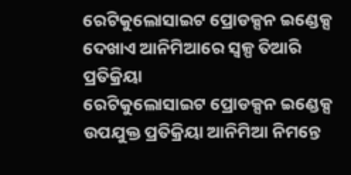ରେଟିକୁଲୋସାଇଟ ପ୍ରୋଡକ୍ସନ ଇଣ୍ଡେକ୍ସ ଦେଖାଏ ଆନିମିଆରେ ସ୍ୱଳ୍ପ ତିଆରି ପ୍ରତିକ୍ରିୟା
ରେଟିକୁଲୋସାଇଟ ପ୍ରୋଡକ୍ସନ ଇଣ୍ଡେକ୍ସ ଉପଯୁକ୍ତ ପ୍ରତିକ୍ରିୟା ଆନିମିଆ ନିମନ୍ତେ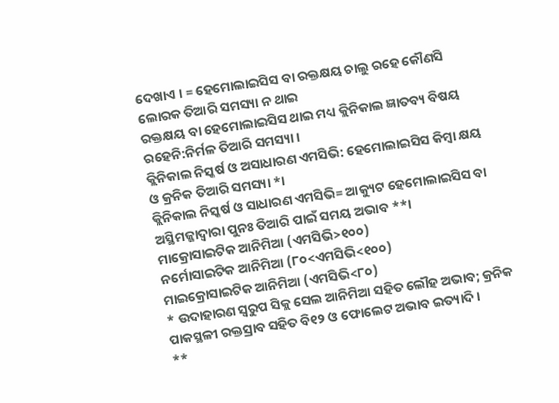ଦେଖାଏ । = ହେମୋଲାଇସିସ ବା ରକ୍ତକ୍ଷୟ ଚାଲୁ ରହେ କୌଣସି ଲୋରକ ତିଆରି ସମସ୍ୟା ନ ଥାଇ
ରକ୍ତକ୍ଷୟ ବା ହେମୋଲାଇସିସ ଥାଇ ମଧ୍ୟ କ୍ଲିନିକାଲ ଜ୍ଞାତବ୍ୟ ବିଷୟ ରହେନି:ନିର୍ମଳ ତିଆରି ସମସ୍ୟା ।
କ୍ଲିନିକାଲ ନିସ୍କର୍ଷ ଓ ଅସାଧାରଣ ଏମସିଭି: ହେମୋଲାଇସିସ କିମ୍ବା କ୍ଷୟ ଓ କ୍ରନିକ ତିଆରି ସମସ୍ୟା *।
କ୍ଲିନିକାଲ ନିସ୍କର୍ଷ ଓ ସାଧାରଣ ଏମସିଭି= ଆକ୍ୟୁଟ ହେମୋଲାଇସିସ ବା ଅସ୍ଥିମଜ୍ଜାଦ୍ୱାରା ପୁନଃ ତିଆରି ପାଇଁ ସମୟ ଅଭାବ **।
ମାକ୍ରୋସାଇଟିକ ଆନିମିଆ (ଏମସିଭି>୧୦୦)
ନର୍ମୋସାଇଟିକ ଆନିମିଆ (୮୦<ଏମସିଭି<୧୦୦)
ମାଇକ୍ରୋସାଇଟିକ ଆନିମିଆ (ଏମସିଭି<୮୦)
* ଉଦାହାରଣ ସ୍ୱରୁପ ସିକ୍ଲ ସେଲ ଆନିମିଆ ସହିତ ଲୌହ ଅଭାବ; କ୍ରନିକ ପାକସ୍ଥଳୀ ରକ୍ତସ୍ରାବ ସହିତ ବି୧୨ ଓ ଫୋଲେଟ ଅଭାବ ଇତ୍ୟାଦି ।
**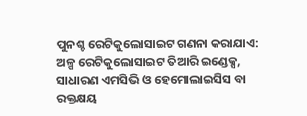ପୁନଶ୍ଚ ରେଟିକୁଲୋସାଇଟ ଗଣନା କରାଯାଏ: ଅଳ୍ପ ରେଟିକୁଲୋସାଇଟ ତିଆରି ଇଣ୍ଡେକ୍ସ, ସାଧାରଣ ଏମସିଭି ଓ ହେମୋଲାଇସିସ ବା ରକ୍ତକ୍ଷୟ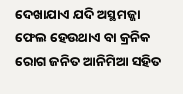ଦେଖାଯାଏ ଯଦି ଅସ୍ଥମଜ୍ଜା ଫେଲ ହେଉଥାଏ ବା କ୍ରନିକ ରୋଗ ଜନିତ ଆନିମିଆ ସହିତ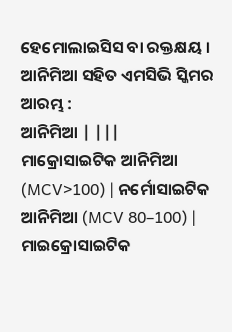ହେମୋଲାଇସିସ ବା ରକ୍ତକ୍ଷୟ ।
ଆନିମିଆ ସହିତ ଏମସିଭି ସ୍କିମର ଆରମ୍ଭ :
ଆନିମିଆ | |||
ମାକ୍ରୋସାଇଟିକ ଆନିମିଆ (MCV>100) | ନର୍ମୋସାଇଟିକ ଆନିମିଆ (MCV 80–100) | ମାଇକ୍ରୋସାଇଟିକ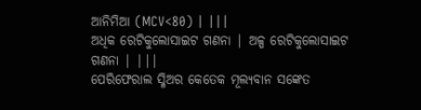ଆନିମିଆ (MCV<80) | |||
ଅଧିକ ରେଟିକୁଲୋସାଇଟ ଗଣନା | ଅଳ୍ପ ରେଟିକୁଲୋସାଇଟ ଗଣନା | |||
ପେରିଫେରାଲ ସ୍ମିଅର କେତେକ ମୂଲ୍ୟବାନ ସଙ୍କେତ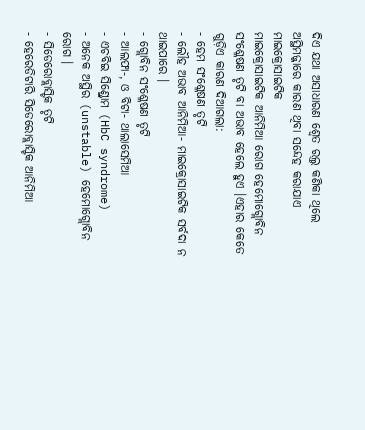ଦିଏ ଯଥା ଅସାଧାରଣ ଶ୍ୱେତ ରଲ୍ତ କଣିକା ଥିଲେ ଅସ୍ଥିମଜ୍ଜାରେ କାରଣ ଥିବା ସନ୍ଦେହ କରାଯାଏ
ମାଇକ୍ରୋସାଇଟିକ
ମାଇକ୍ରୋସାଇଟିକ ଆନିମିଆ ରୋଗ ହେମୋଗ୍ଲୋବିନ ସଂଶ୍ଳେଷଣ ତୃଟି ବା ଅଭାବ ହେଲେ ହୁଏ ।ଏହାର କେତେ ଗୁଡ଼ିଏ କାରଣ ଦିଆଗଲା:
- ହେମ ସଂଶ୍ଳେଷଣ ତୃଟି
- ଲୌହ ଅଭାବ ଆନିମିଆ- ମାଇକ୍ରୋସାଇଟିକ ସର୍ବଦା ନ ଥାଇପାରେ ।
- ଗ୍ଲୋବିନ ସଂଶ୍ଳେଷଣ ତୃଟି
- ଆଲଫା-, ଓ ବିଟା- ଥାଲାସେମିଆ
- ଏଚବିଇ ସିଣ୍ଡ୍ରୋମ (HbC syndrome)
- ଅନେକ ଅସ୍ଥିର (unstable) ହେମୋଗ୍ଲୋବିନ ରୋଗ ।
- ସିଡେରୋବ୍ଲାସ୍ଟିକ ତୃଟି
- ହେରେଡିଟାରି ସିଡେରୋବ୍ଲାସ୍ଟିକ ଆନିମିଆ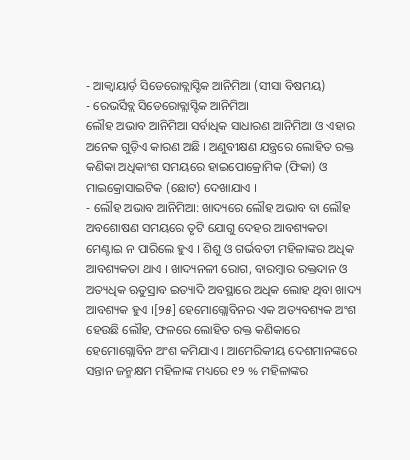- ଆକ୍ୱାୟାର୍ଡ଼ ସିଡେରୋବ୍ଲାସ୍ଟିକ ଆନିମିଆ (ସୀସା ବିଷମୟ)
- ରେଭର୍ସିବ୍ଲ ସିଡେରୋବ୍ଲାସ୍ଟିକ ଆନିମିଆ
ଲୌହ ଅଭାବ ଆନିମିଆ ସର୍ବାଧିକ ସାଧାରଣ ଆନିମିଆ ଓ ଏହାର ଅନେକ ଗୁଡ଼ିଏ କାରଣ ଅଛି । ଅଣୁବୀକ୍ଷଣ ଯନ୍ତ୍ରରେ ଲୋହିତ ରକ୍ତ କଣିକା ଅଧିକାଂଶ ସମୟରେ ହାଇପୋକ୍ରୋମିକ (ଫିକା) ଓ ମାଇକ୍ରୋସାଇଟିକ (ଛୋଟ) ଦେଖାଯାଏ ।
- ଲୌହ ଅଭାବ ଆନିମିଆ: ଖାଦ୍ୟରେ ଲୌହ ଅଭାବ ବା ଲୌହ ଅବଶୋଷଣ ସମୟରେ ତୃଟି ଯୋଗୁ ଦେହର ଆବଶ୍ୟକତା ମେଣ୍ଟାଇ ନ ପାରିଲେ ହୁଏ । ଶିଶୁ ଓ ଗର୍ଭବତୀ ମହିଳାଙ୍କର ଅଧିକ ଆବଶ୍ୟକତା ଥାଏ । ଖାଦ୍ୟନଳୀ ରୋଗ, ବାରମ୍ବାର ରକ୍ତଦାନ ଓ ଅତ୍ୟଧିକ ଋତୁସ୍ରାବ ଇତ୍ୟାଦି ଅବସ୍ଥାରେ ଅଧିକ ଲୋହ ଥିବା ଖାଦ୍ୟ ଆବଶ୍ୟକ ହୁଏ ।[୨୫] ହେମୋଗ୍ଲୋବିନର ଏକ ଅତ୍ୟବଶ୍ୟକ ଅଂଶ ହେଉଛି ଲୌହ, ଫଳରେ ଲୋହିତ ରକ୍ତ କଣିକାରେ ହେମୋଗ୍ଲୋବିନ ଅଂଶ କମିଯାଏ । ଆମେରିକୀୟ ଦେଶମାନଙ୍କରେ ସନ୍ତାନ ଜନ୍ମକ୍ଷମ ମହିଳାଙ୍କ ମଧ୍ୟରେ ୧୨ % ମହିଳାଙ୍କର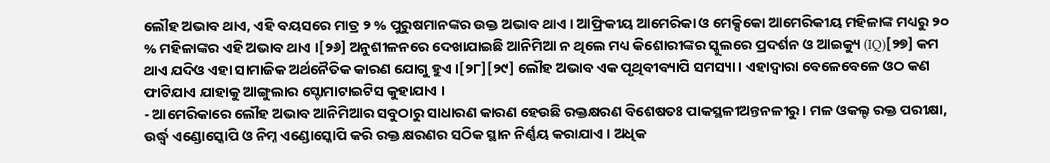ଲୌହ ଅଭାବ ଥାଏ, ଏହି ବୟସରେ ମାତ୍ର ୨ % ପୁରୁଷମାନଙ୍କର ଉକ୍ତ ଅଭାବ ଥାଏ । ଆଫ୍ରିକୀୟ ଆମେରିକା ଓ ମେକ୍ସିକୋ ଆମେରିକୀୟ ମହିଳାଙ୍କ ମଧ୍ୟରୁ ୨୦ % ମହିଳାଙ୍କର ଏହି ଅଭାବ ଥାଏ ।[୨୬] ଅନୁଶୀଳନରେ ଦେଖାଯାଇଛି ଆନିମିଆ ନ ଥିଲେ ମଧ୍ୟ କିଶୋରୀଙ୍କର ସ୍କୁଲରେ ପ୍ରଦର୍ଶନ ଓ ଆଇକ୍ୟୁ (IQ)[୨୭] କମ ଥାଏ ଯଦିଓ ଏହା ସାମାଜିକ ଅର୍ଥନୈତିକ କାରଣ ଯୋଗୁ ହୁଏ ।[୨୮][୨୯] ଲୌହ ଅଭାବ ଏକ ପୃଥିବୀବ୍ୟାପି ସମସ୍ୟା । ଏହାଦ୍ୱାରା ବେଳେବେଳେ ଓଠ କଣ ଫାଟିଯାଏ ଯାହାକୁ ଆଙ୍ଗୁଲାର ସ୍ଟୋମାଟାଇଟିସ କୁହାଯାଏ ।
- ଆମେରିକାରେ ଲୌହ ଅଭାବ ଆନିମିଆର ସବୁଠାରୁ ସାଧାରଣ କାରଣ ହେଉଛି ରକ୍ତକ୍ଷରଣ ବିଶେଷତଃ ପାକସ୍ଥଳୀଅନ୍ତନଳୀରୁ । ମଳ ଓକଲ୍ଟ ରକ୍ତ ପରୀକ୍ଷା, ଉର୍ଦ୍ଧ୍ୱ ଏଣ୍ଡୋସ୍କୋପି ଓ ନିମ୍ନ ଏଣ୍ଡୋସ୍କୋପି କରି ରକ୍ତ କ୍ଷରଣର ସଠିକ ସ୍ଥାନ ନିର୍ଣ୍ଣୟ କରାଯାଏ । ଅଧିକ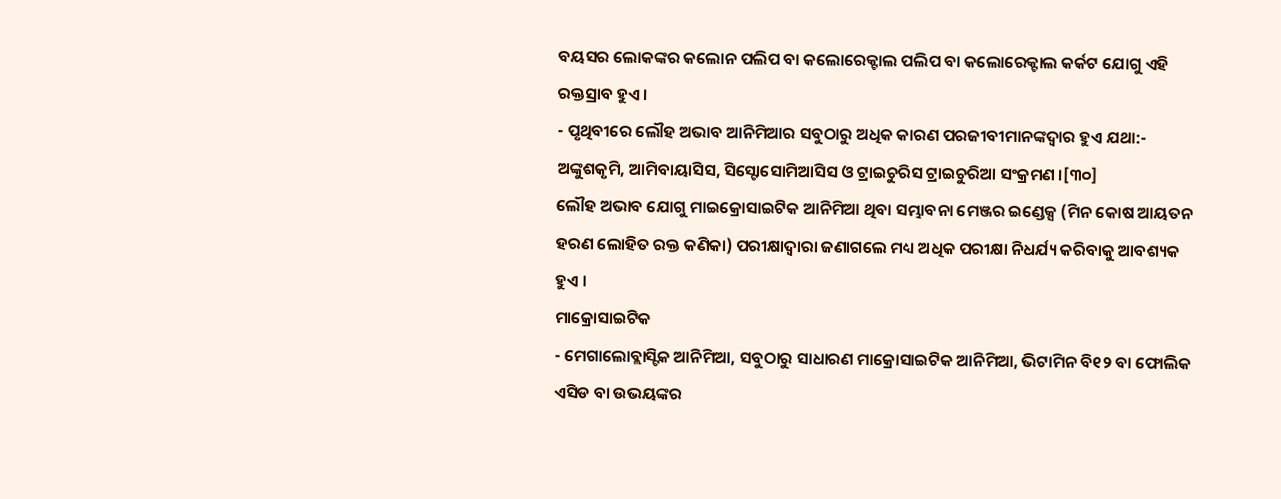ବୟସର ଲୋକଙ୍କର କଲୋନ ପଲିପ ବା କଲୋରେକ୍ଟାଲ ପଲିପ ବା କଲୋରେକ୍ଟାଲ କର୍କଟ ଯୋଗୁ ଏହି ରକ୍ତସ୍ରାବ ହୁଏ ।
- ପୃଥିବୀରେ ଲୌହ ଅଭାବ ଆନିମିଆର ସବୁଠାରୁ ଅଧିକ କାରଣ ପରଜୀବୀମାନଙ୍କଦ୍ୱାର ହୁଏ ଯଥା:- ଅଙ୍କୁଶକୃମି, ଆମିବାୟାସିସ, ସିସ୍ଟୋସୋମିଆସିସ ଓ ଟ୍ରାଇଚୁରିସ ଟ୍ରାଇଚୁରିଆ ସଂକ୍ରମଣ ।[୩୦]
ଲୌହ ଅଭାବ ଯୋଗୁ ମାଇକ୍ରୋସାଇଟିକ ଆନିମିଆ ଥିବା ସମ୍ଭାବନା ମେଞ୍ଜର ଇଣ୍ଡେକ୍ସ (ମିନ କୋଷ ଆୟତନ ହରଣ ଲୋହିତ ରକ୍ତ କଣିକା) ପରୀକ୍ଷାଦ୍ୱାରା ଜଣାଗଲେ ମଧ୍ୟ ଅଧିକ ପରୀକ୍ଷା ନିଧର୍ଯ୍ୟ କରିବାକୁ ଆବଶ୍ୟକ ହୁଏ ।
ମାକ୍ରୋସାଇଟିକ
- ମେଗାଲୋବ୍ଲାସ୍ଟିକ ଆନିମିଆ, ସବୁଠାରୁ ସାଧାରଣ ମାକ୍ରୋସାଇଟିକ ଆନିମିଆ, ଭିଟାମିନ ବି୧୨ ବା ଫୋଲିକ ଏସିଡ ବା ଉଭୟଙ୍କର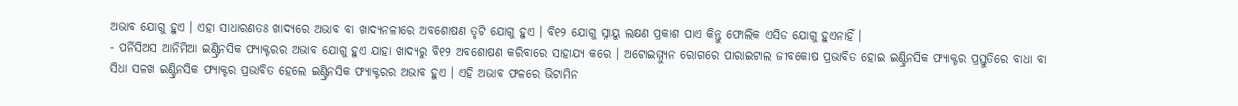ଅଭାବ ଯୋଗୁ ହୁଏ । ଏହା ସାଧାରଣତଃ ଖାଦ୍ୟରେ ଅଭାବ ବା ଖାଦ୍ୟନଳୀରେ ଅବଶୋଷଣ ତୃଟି ଯୋଗୁ ହୁଏ । ବି୧୨ ଯୋଗୁ ସ୍ନାୟୁ ଲକ୍ଷଣ ପ୍ରକାଶ ପାଏ କିନ୍ତୁ ଫୋଲିକ ଏସିଡ ଯୋଗୁ ହୁଏନାହିଁ ।
- ପର୍ନିସିଅସ ଆନିମିଆ ଇଣ୍ଟ୍ରିନସିକ ଫ୍ୟାକ୍ଟରର ଅଭାବ ଯୋଗୁ ହୁଏ ଯାହା ଖାଦ୍ୟରୁ ବି୧୨ ଅବଶୋଷଣ କରିବାରେ ସାହାଯ୍ୟ କରେ । ଅଟୋଇମ୍ମ୍ୟୁନ ରୋଗରେ ପାରାଇଟାଲ ଜୀବକୋଷ ପ୍ରଭାବିତ ହୋଇ ଇଣ୍ଟ୍ରିନସିକ ଫ୍ୟାକ୍ଟର ପ୍ରସ୍ତୁତିରେ ବାଧା ବା ସିଧା ସଳଖ ଇଣ୍ଟ୍ରିନସିକ ଫ୍ୟାକ୍ଟର ପ୍ରଭାବିତ ହେଲେ ଇଣ୍ଟ୍ରିନସିକ ଫ୍ୟାକ୍ଟରର ଅଭାବ ହୁଏ । ଏହି ଅଭାବ ଫଳରେ ଭିଟାମିନ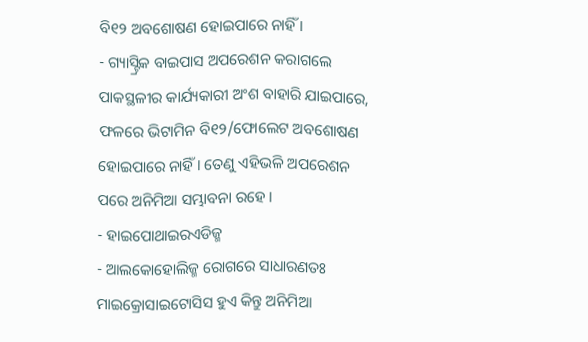ବି୧୨ ଅବଶୋଷଣ ହୋଇପାରେ ନାହିଁ ।
- ଗ୍ୟାସ୍ଟ୍ରିକ ବାଇପାସ ଅପରେଶନ କରାଗଲେ ପାକସ୍ଥଳୀର କାର୍ଯ୍ୟକାରୀ ଅଂଶ ବାହାରି ଯାଇପାରେ, ଫଳରେ ଭିଟାମିନ ବି୧୨/ଫୋଲେଟ ଅବଶୋଷଣ ହୋଇପାରେ ନାହିଁ । ତେଣୁ ଏହିଭଳି ଅପରେଶନ ପରେ ଅନିମିଆ ସମ୍ଭାବନା ରହେ ।
- ହାଇପୋଥାଇରଏଡିଜ୍ମ
- ଆଲକୋହୋଲିଜ୍ମ ରୋଗରେ ସାଧାରଣତଃ ମାଇକ୍ରୋସାଇଟୋସିସ ହୁଏ କିନ୍ତୁ ଅନିମିଆ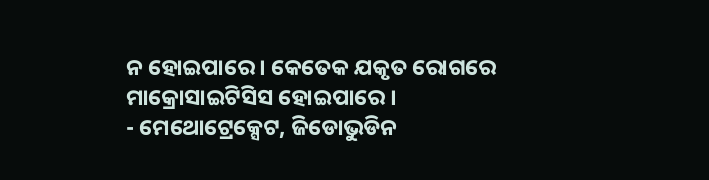ନ ହୋଇପାରେ । କେତେକ ଯକୃତ ରୋଗରେ ମାକ୍ରୋସାଇଟିସିସ ହୋଇପାରେ ।
- ମେଥୋଟ୍ରେକ୍ସେଟ, ଜିଡୋଭୁଡିନ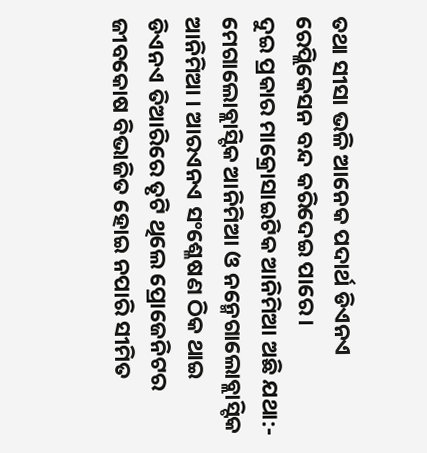ତଥା ସୀସା ଭଳି ଆନେକ ପଦାର୍ଥ ଡିଏନଏ ରେପ୍ଲିକେସନ ବନ୍ଦ କରିଦେଇ ପାରେ ।
ଦୁଇ ପ୍ରକାର ମାକ୍ରୋସାଇଟିକ ଆନିମିଆ ଅଛି ଯଥା:- ମେଗାଲୋବ୍ଲାସ୍ଟିକ ଆନିମିଆ ଓ ନନ୍ମେଗାଲୋବ୍ଲାସ୍ଟିକ ଆନିମିଆ । ଆରଏନଏ ସଂଶ୍ଳେଷଣ ଠିକ ଥାଇ ଡିଏନଏ ତିଆରିରେ ତୃଟି ଥିଲେ ପ୍ରୋଜେନିଟର ଜୀବକୋଷ ବିଭାଜିତ ହୋଇ ନପାରି ସୀମିତ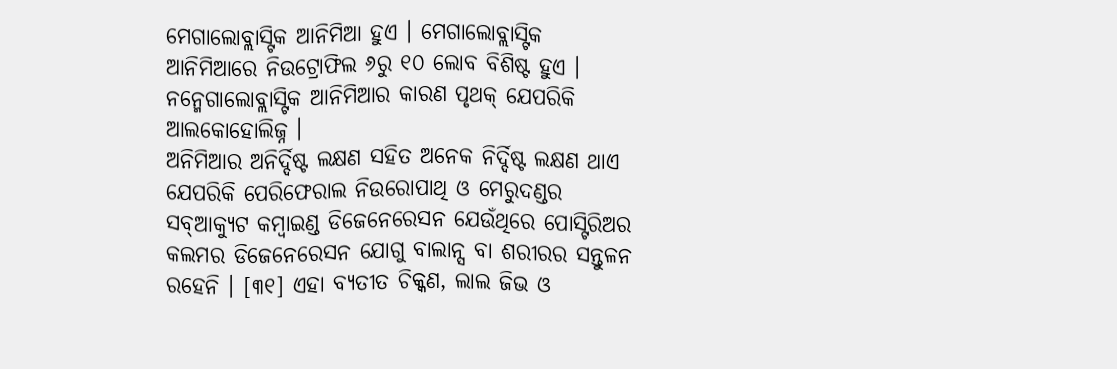ମେଗାଲୋବ୍ଲାସ୍ଟିକ ଆନିମିଆ ହୁଏ । ମେଗାଲୋବ୍ଲାସ୍ଟିକ ଆନିମିଆରେ ନିଉଟ୍ରୋଫିଲ ୬ରୁ ୧୦ ଲୋବ ବିଶିଷ୍ଟ ହୁଏ । ନନ୍ମେଗାଲୋବ୍ଲାସ୍ଟିକ ଆନିମିଆର କାରଣ ପୃଥକ୍ ଯେପରିକି ଆଲକୋହୋଲିଜ୍ନ ।
ଅନିମିଆର ଅନିର୍ଦ୍ଦିଷ୍ଟ ଲକ୍ଷଣ ସହିତ ଅନେକ ନିର୍ଦ୍ଦିଷ୍ଟ ଲକ୍ଷଣ ଥାଏ ଯେପରିକି ପେରିଫେରାଲ ନିଉରୋପାଥି ଓ ମେରୁଦଣ୍ଡର ସବ୍ଆକ୍ୟୁଟ କମ୍ବାଇଣ୍ଡ ଡିଜେନେରେସନ ଯେଉଁଥିରେ ପୋସ୍ଟିରିଅର କଲମର ଡିଜେନେରେସନ ଯୋଗୁ ବାଲାନ୍ସ ବା ଶରୀରର ସନ୍ତୁଳନ ରହେନି । [୩୧] ଏହା ବ୍ୟତୀତ ଚିକ୍କଣ, ଲାଲ ଜିଭ ଓ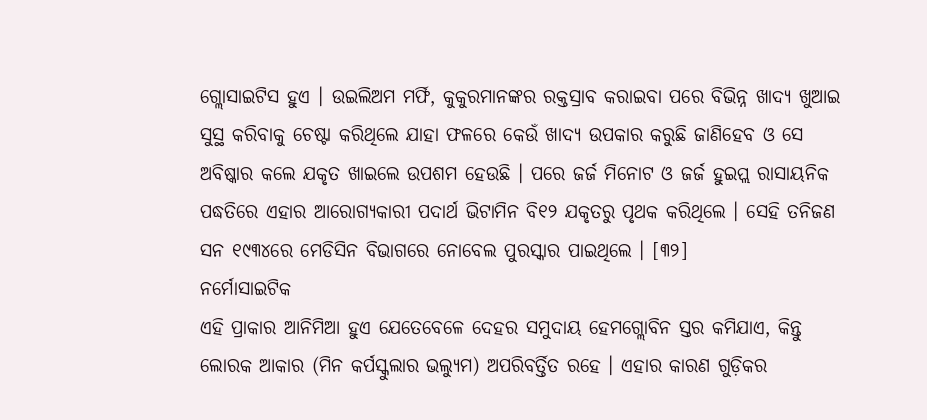ଗ୍ଲୋସାଇଟିସ ହୁଏ । ଉଇଲିଅମ ମର୍ଫି, କୁକୁରମାନଙ୍କର ରକ୍ତସ୍ରାବ କରାଇବା ପରେ ବିଭିନ୍ନ ଖାଦ୍ୟ ଖୁଆଇ ସୁସ୍ଥ କରିବାକୁ ଚେଷ୍ଟା କରିଥିଲେ ଯାହା ଫଳରେ କେଉଁ ଖାଦ୍ୟ ଉପକାର କରୁଛି ଜାଣିହେବ ଓ ସେ ଅବିଷ୍କାର କଲେ ଯକୃତ ଖାଇଲେ ଉପଶମ ହେଉଛି । ପରେ ଜର୍ଜ ମିନୋଟ ଓ ଜର୍ଜ ହୁଇପ୍ଲ ରାସାୟନିକ ପଦ୍ଧତିରେ ଏହାର ଆରୋଗ୍ୟକାରୀ ପଦାର୍ଥ ଭିଟାମିନ ବି୧୨ ଯକୃତରୁ ପୃଥକ କରିଥିଲେ । ସେହି ତନିଜଣ ସନ ୧୯୩୪ରେ ମେଡିସିନ ବିଭାଗରେ ନୋବେଲ ପୁରସ୍କାର ପାଇଥିଲେ । [୩୨]
ନର୍ମୋସାଇଟିକ
ଏହି ପ୍ରାକାର ଆନିମିଆ ହୁଏ ଯେତେବେଳେ ଦେହର ସମୁଦାୟ ହେମଗ୍ଲୋବିନ ସ୍ତର କମିଯାଏ, କିନ୍ତୁ ଲୋରକ ଆକାର (ମିନ କର୍ପସ୍କୁଲାର ଭଲ୍ୟୁମ) ଅପରିବର୍ତ୍ତିତ ରହେ । ଏହାର କାରଣ ଗୁଡ଼ିକର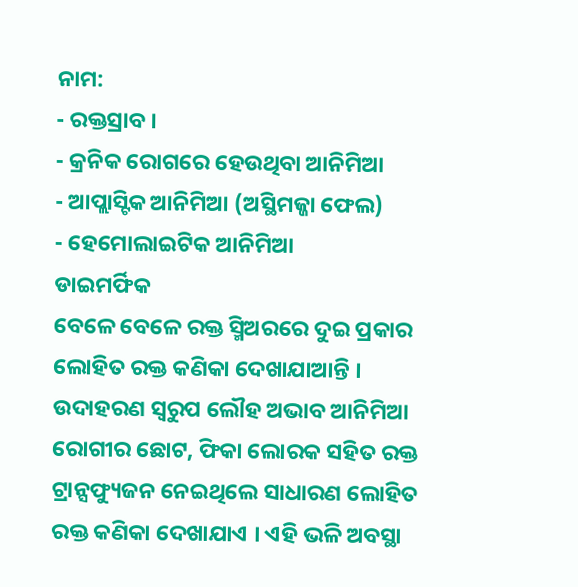ନାମ:
- ରକ୍ତସ୍ରାବ ।
- କ୍ରନିକ ରୋଗରେ ହେଉଥିବା ଆନିମିଆ
- ଆପ୍ଲାସ୍ଟିକ ଆନିମିଆ (ଅସ୍ଥିମଜ୍ଜା ଫେଲ)
- ହେମୋଲାଇଟିକ ଆନିମିଆ
ଡାଇମର୍ଫିକ
ବେଳେ ବେଳେ ରକ୍ତ ସ୍ମିଅରରେ ଦୁଇ ପ୍ରକାର ଲୋହିତ ରକ୍ତ କଣିକା ଦେଖାଯାଆନ୍ତି । ଉଦାହରଣ ସ୍ୱରୁପ ଲୌହ ଅଭାବ ଆନିମିଆ ରୋଗୀର ଛୋଟ, ଫିକା ଲୋରକ ସହିତ ରକ୍ତ ଟ୍ରାନ୍ସଫ୍ୟୁଜନ ନେଇଥିଲେ ସାଧାରଣ ଲୋହିତ ରକ୍ତ କଣିକା ଦେଖାଯାଏ । ଏହି ଭଳି ଅବସ୍ଥା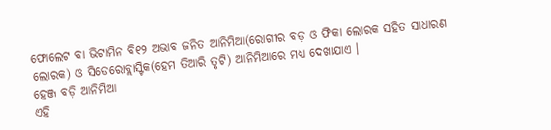ଫୋଲେଟ ବା ଭିଟାମିନ ବି୧୨ ଅଭାବ ଜନିତ ଆନିମିଆ(ରୋଗୀର ବଡ଼ ଓ ଫିକା ଲୋରକ ସହିତ ସାଧାରଣ ଲୋରକ) ଓ ସିଡେରୋବ୍ଲାସ୍ଟିକ(ହେମ ତିଆରି ତୃଟି) ଆନିମିଆରେ ମଧ୍ୟ ଦେଖାଯାଏ ।
ହେଞ୍ଜ ବଡ଼ି ଆନିମିଆ
ଏହି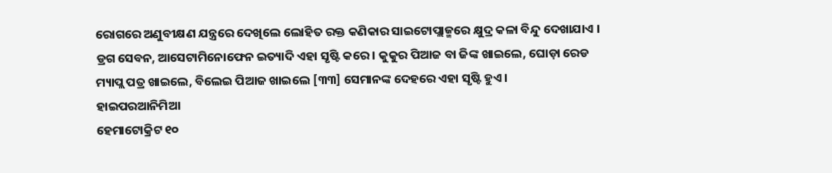ରୋଗରେ ଅଣୁବୀକ୍ଷଣ ଯନ୍ତ୍ରରେ ଦେଖିଲେ ଲୋହିତ ରକ୍ତ କଣିକାର ସାଇଟୋପ୍ଲାଜ୍ମରେ କ୍ଷୁଦ୍ର କଳା ବିନ୍ଦୁ ଦେଖାଯାଏ । ଡ୍ରଗ ସେବନ, ଆସେଟାମିନୋଫେନ ଇତ୍ୟାଦି ଏହା ସୃଷ୍ଟି କରେ । କୁକୁର ପିଆଜ ବା ଜିଙ୍କ ଖାଇଲେ, ଘୋଡ଼ା ରେଡ ମ୍ୟାପ୍ଲ ପତ୍ର ଖାଇଲେ, ବିଲେଇ ପିଆଜ ଖାଇଲେ [୩୩] ସେମାନଙ୍କ ଦେହରେ ଏହା ସୃଷ୍ଟି ହୁଏ ।
ହାଇପରଆନିମିଆ
ହେମାଟୋକ୍ରିଟ ୧୦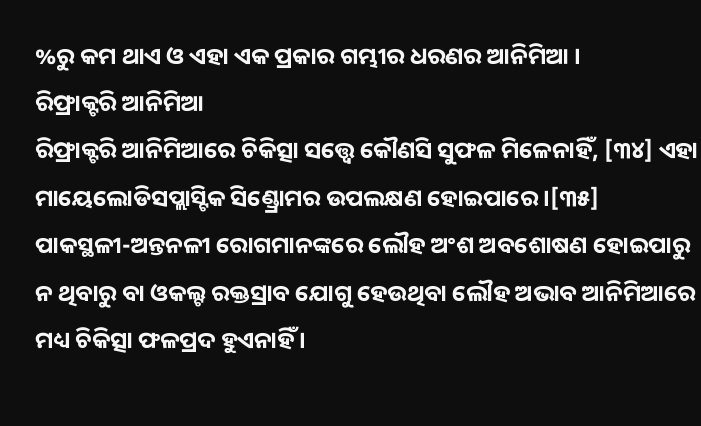%ରୁ କମ ଥାଏ ଓ ଏହା ଏକ ପ୍ରକାର ଗମ୍ଭୀର ଧରଣର ଆନିମିଆ ।
ରିଫ୍ରାକ୍ଟରି ଆନିମିଆ
ରିଫ୍ରାକ୍ଟରି ଆନିମିଆରେ ଚିକିତ୍ସା ସତ୍ତ୍ୱେ କୌଣସି ସୁଫଳ ମିଳେନାହିଁ, [୩୪] ଏହା ମାୟେଲୋଡିସପ୍ଲାସ୍ଟିକ ସିଣ୍ଡ୍ରୋମର ଉପଲକ୍ଷଣ ହୋଇପାରେ ।[୩୫] ପାକସ୍ଥଳୀ-ଅନ୍ତନଳୀ ରୋଗମାନଙ୍କରେ ଲୌହ ଅଂଶ ଅବଶୋଷଣ ହୋଇପାରୁ ନ ଥିବାରୁ ବା ଓକଲ୍ଟ ରକ୍ତସ୍ରାବ ଯୋଗୁ ହେଉଥିବା ଲୌହ ଅଭାବ ଆନିମିଆରେ ମଧ୍ୟ ଚିକିତ୍ସା ଫଳପ୍ରଦ ହୁଏନାହିଁ ।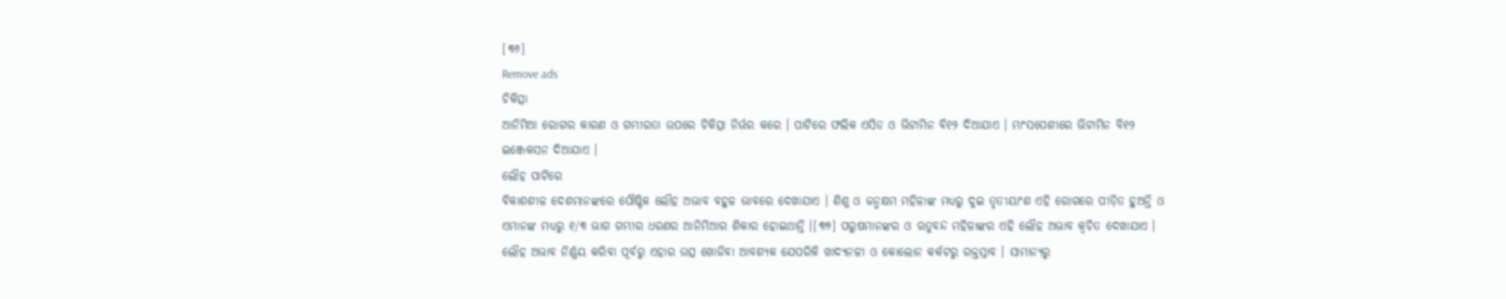[୩୬]
Remove ads
ଚିକିତ୍ସା
ଆନିମିଆ ରୋଗର କାରଣ ଓ ଗମ୍ଭୀରତା ଉପରେ ଚିକିତ୍ସା ନିର୍ଭର କରେ । ପାଟିରେ ଫଲିକ ଏସିଡ ଓ ଭିଟାମିନ ବି୧୨ ଦିଆଯାଏ । ମାଂସପେଶୀରେ ଭିଟାମିନ ବି୧୨ ଇଞ୍ଜେକସନ ଦିଆଯାଏ ।
ଲୌହ ପାଟିରେ
ବିକାଶଶୀଳ ଦେଶମାନଙ୍କରେ ପୌଷ୍ଟିକ ଲୌହ ଅଭାବ ବହୁଳ ଭାବରେ ଦେଖାଯାଏ । ଶିଶୁ ଓ ଜନ୍ମକ୍ଷମ ମହିଳାଙ୍କ ମଧ୍ୟରୁ ଦୁଇ ତୃତୀୟାଂଶ ଏହି ରୋଗରେ ପୀଡ଼ିତ ହୁଅନ୍ତି ଓ ଏମାନଙ୍କ ମଧ୍ୟରୁ ୧/୩ ଭାଗ ଗମ୍ଭୀର ଧରଣର ଆନିମିଆର ଶିକାର ହୋଇଥାନ୍ତି ।[୩୭] ପରୁଷମାନଙ୍କର ଓ ଋତୁବନ୍ଦ ମହିଳାଙ୍କର ଏହି ଲୌହ ଅଭାବ କ୍ୱଚିତ ଦେଖାଯାଏ । ଲୌହ ଅଭାବ ନିର୍ଣ୍ଣୟ କରିବା ପୂର୍ବରୁ ଏହାର ଉତ୍ସ ଖୋଜିବା ଆବଶ୍ୟକ ଯେପରିକି ଖାଦ୍ୟନଳୀ ଓ କୋଲୋନ କର୍କଟରୁ ରକ୍ତସ୍ରାବ । ସାମାନ୍ୟରୁ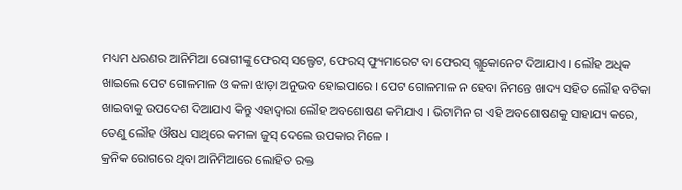ମଧ୍ୟମ ଧରଣର ଆନିମିଆ ରୋଗୀଙ୍କୁ ଫେରସ୍ ସଲ୍ଫେଟ, ଫେରସ୍ ଫ୍ୟୁମାରେଟ ବା ଫେରସ୍ ଗ୍ଲୁକୋନେଟ ଦିଆଯାଏ । ଲୌହ ଅଧିକ ଖାଇଲେ ପେଟ ଗୋଳମାଳ ଓ କଳା ଝାଡ଼ା ଅନୁଭବ ହୋଇପାରେ । ପେଟ ଗୋଳମାଳ ନ ହେବା ନିମନ୍ତେ ଖାଦ୍ୟ ସହିତ ଲୌହ ବଟିକା ଖାଇବାକୁ ଉପଦେଶ ଦିଆଯାଏ କିନ୍ତୁ ଏହାଦ୍ୱାରା ଲୌହ ଅବଶୋଷଣ କମିଯାଏ । ଭିଟାମିନ ଗ ଏହି ଅବଶୋଷଣକୁ ସାହାଯ୍ୟ କରେ, ତେଣୁ ଲୌହ ଔଷଧ ସାଥିରେ କମଳା ଜୁସ୍ ଦେଲେ ଉପକାର ମିଳେ ।
କ୍ରନିକ ରୋଗରେ ଥିବା ଆନିମିଆରେ ଲୋହିତ ରକ୍ତ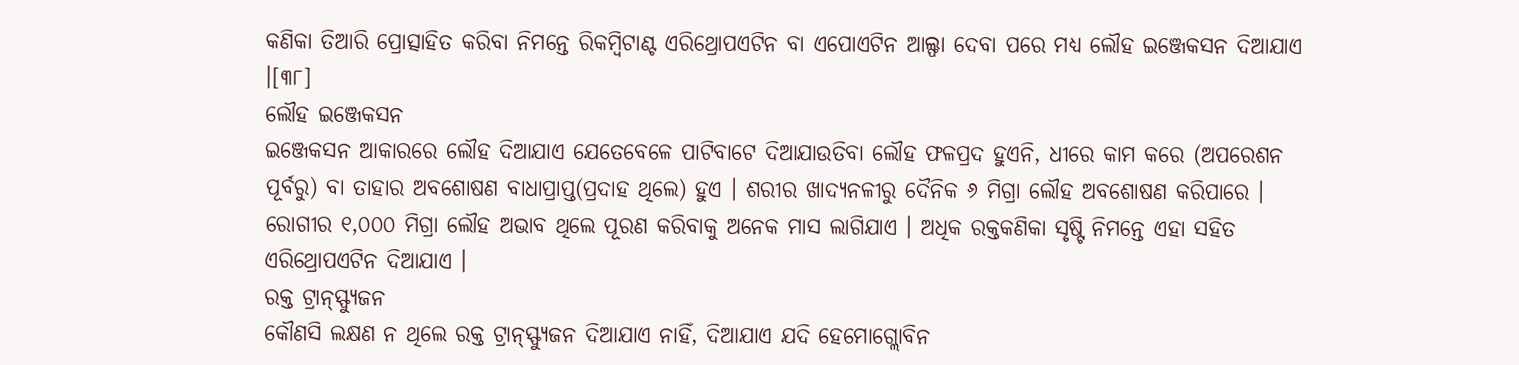କଣିକା ତିଆରି ପ୍ରୋତ୍ସାହିତ କରିବା ନିମନ୍ତେ ରିକମ୍ବିଟାଣ୍ଟ ଏରିଥ୍ରୋପଏଟିନ ବା ଏପୋଏଟିନ ଆଲ୍ଫା ଦେବା ପରେ ମଧ୍ୟ ଲୌହ ଇଞ୍ଜେକସନ ଦିଆଯାଏ ।[୩୮]
ଲୌହ ଇଞ୍ଜେକସନ
ଇଞ୍ଜେକସନ ଆକାରରେ ଲୌହ ଦିଆଯାଏ ଯେତେବେଳେ ପାଟିବାଟେ ଦିଆଯାଉତିବା ଲୌହ ଫଳପ୍ରଦ ହୁଏନି, ଧୀରେ କାମ କରେ (ଅପରେଶନ ପୂର୍ବରୁ) ବା ତାହାର ଅବଶୋଷଣ ବାଧାପ୍ରାପ୍ତ(ପ୍ରଦାହ ଥିଲେ) ହୁଏ । ଶରୀର ଖାଦ୍ୟନଳୀରୁ ଦୈନିକ ୬ ମିଗ୍ରା ଲୌହ ଅବଶୋଷଣ କରିପାରେ । ରୋଗୀର ୧,୦୦୦ ମିଗ୍ରା ଲୌହ ଅଭାବ ଥିଲେ ପୂରଣ କରିବାକୁ ଅନେକ ମାସ ଲାଗିଯାଏ । ଅଧିକ ରକ୍ତକଣିକା ସୃଷ୍ଟି ନିମନ୍ତେ ଏହା ସହିତ ଏରିଥ୍ରୋପଏଟିନ ଦିଆଯାଏ ।
ରକ୍ତ ଟ୍ରାନ୍ସ୍ଫ୍ୟୁଜନ
କୌଣସି ଲକ୍ଷଣ ନ ଥିଲେ ରକ୍ତ ଟ୍ରାନ୍ସ୍ଫ୍ୟୁଜନ ଦିଆଯାଏ ନାହିଁ, ଦିଆଯାଏ ଯଦି ହେମୋଗ୍ଲୋବିନ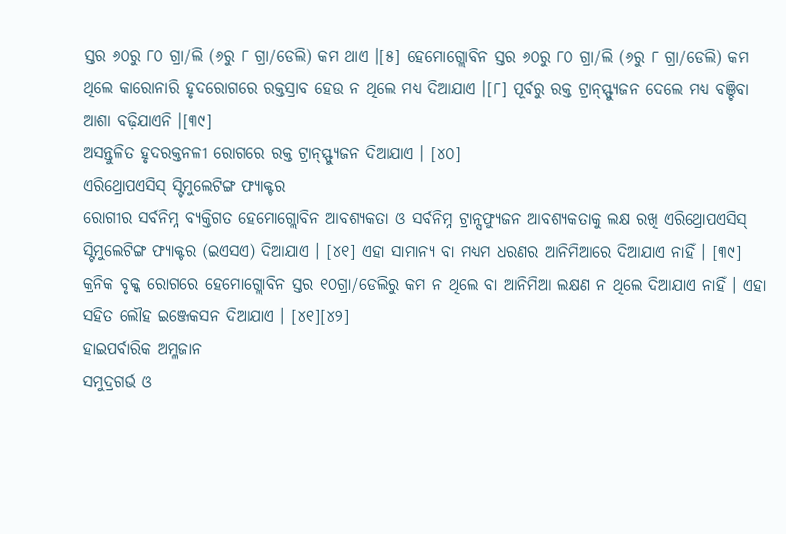ସ୍ତର ୬୦ରୁ ୮୦ ଗ୍ରା/ଲି (୬ରୁ ୮ ଗ୍ରା/ଡେଲି) କମ ଥାଏ ।[୫] ହେମୋଗ୍ଲୋବିନ ସ୍ତର ୬୦ରୁ ୮୦ ଗ୍ରା/ଲି (୬ରୁ ୮ ଗ୍ରା/ଡେଲି) କମ ଥିଲେ କାରୋନାରି ହୃଦରୋଗରେ ରକ୍ତସ୍ରାବ ହେଉ ନ ଥିଲେ ମଧ୍ୟ ଦିଆଯାଏ ।[୮] ପୂର୍ବରୁ ରକ୍ତ ଟ୍ରାନ୍ସ୍ଫ୍ୟୁଜନ ଦେଲେ ମଧ୍ୟ ବଞ୍ଚିବା ଆଶା ବଢ଼ିଯାଏନି ।[୩୯]
ଅସନ୍ତୁଳିତ ହୃଦରକ୍ତନଳୀ ରୋଗରେ ରକ୍ତ ଟ୍ରାନ୍ସ୍ଫ୍ୟୁଜନ ଦିଆଯାଏ । [୪୦]
ଏରିଥ୍ରୋପଏସିସ୍ ସ୍ଟିମୁଲେଟିଙ୍ଗ ଫ୍ୟାକ୍ଟର
ରୋଗୀର ସର୍ବନିମ୍ନ ବ୍ୟକ୍ତିଗତ ହେମୋଗ୍ଲୋବିନ ଆବଶ୍ୟକତା ଓ ସର୍ବନିମ୍ନ ଟ୍ରାନ୍ସଫ୍ୟୁଜନ ଆବଶ୍ୟକତାକୁ ଲକ୍ଷ ରଖି ଏରିଥ୍ରୋପଏସିସ୍ ସ୍ଟିମୁଲେଟିଙ୍ଗ ଫ୍ୟାକ୍ଟର (ଇଏସଏ) ଦିଆଯାଏ । [୪୧] ଏହା ସାମାନ୍ୟ ବା ମଧ୍ୟମ ଧରଣର ଆନିମିଆରେ ଦିଆଯାଏ ନାହିଁ । [୩୯] କ୍ରନିକ ବୃକ୍କ ରୋଗରେ ହେମୋଗ୍ଲୋବିନ ସ୍ତର ୧୦ଗ୍ରା/ଡେଲିରୁ କମ ନ ଥିଲେ ବା ଆନିମିଆ ଲକ୍ଷଣ ନ ଥିଲେ ଦିଆଯାଏ ନାହିଁ । ଏହା ସହିତ ଲୌହ ଇଞ୍ଜେକସନ ଦିଆଯାଏ । [୪୧][୪୨]
ହାଇପର୍ବାରିକ ଅମ୍ଳଜାନ
ସମୁଦ୍ରଗର୍ଭ ଓ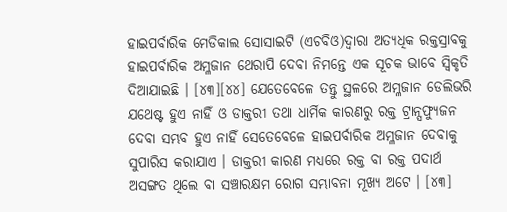ହାଇପର୍ବାରିକ ମେଡିକାଲ ସୋସାଇଟି (ଏଚବିଓ)ଦ୍ୱାରା ଅତ୍ୟଧିକ ରକ୍ତସ୍ରାବକୁ ହାଇପର୍ବାରିକ ଅମ୍ଳଜାନ ଥେରାପି ଦେବା ନିମନ୍ତେ ଏକ ସୂଚକ ଭାବେ ସ୍ୱିକୃତି ଦିଆଯାଇଛି । [୪୩][୪୪] ଯେତେବେଳେ ତନ୍ତୁ ସ୍ଥଳରେ ଅମ୍ଳଜାନ ଡେଲିଭରି ଯଥେଷ୍ଟ ହୁଏ ନାହିଁ ଓ ଡାକ୍ତରୀ ତଥା ଧାର୍ମିକ କାରଣରୁ ରକ୍ତ ଟ୍ରାନ୍ସଫ୍ୟୁଜନ ଦେବା ସମ୍ଭବ ହୁଏ ନାହିଁ ସେତେବେଳେ ହାଇପର୍ବାରିକ ଅମ୍ଳଜାନ ଦେବାକୁ ସୁପାରିସ କରାଯାଏ । ଡାକ୍ତରୀ କାରଣ ମଧ୍ୟରେ ରକ୍ତ ବା ରକ୍ତ ପଦାର୍ଥ ଅସଙ୍ଗତ ଥିଲେ ବା ସଞ୍ଚାରକ୍ଷମ ରୋଗ ସମ୍ଭାବନା ମୂଖ୍ୟ ଅଟେ । [୪୩]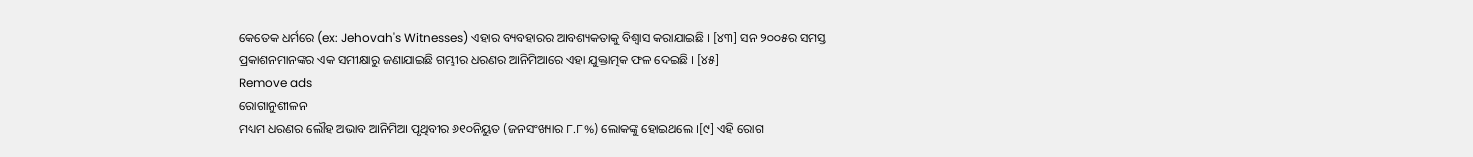କେତେକ ଧର୍ମରେ (ex: Jehovah's Witnesses) ଏହାର ବ୍ୟବହାରର ଆବଶ୍ୟକତାକୁ ବିଶ୍ୱାସ କରାଯାଇଛି । [୪୩] ସନ ୨୦୦୫ର ସମସ୍ତ ପ୍ରକାଶନମାନଙ୍କର ଏକ ସମୀକ୍ଷାରୁ ଜଣାଯାଇଛି ଗମ୍ଭୀର ଧରଣର ଆନିମିଆରେ ଏହା ଯୁକ୍ତାତ୍ମକ ଫଳ ଦେଇଛି । [୪୫]
Remove ads
ରୋଗାନୁଶୀଳନ
ମଧ୍ୟମ ଧରଣର ଲୌହ ଅଭାବ ଆନିମିଆ ପୃଥିବୀର ୬୧୦ନିୟୁତ (ଜନସଂଖ୍ୟାର ୮.୮%) ଲୋକଙ୍କୁ ହୋଇଥଲେ ।[୯] ଏହି ରୋଗ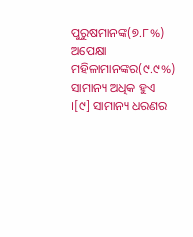ପୁରୁଷମାନଙ୍କ(୭.୮%) ଅପେକ୍ଷା ମହିଳାମାନଙ୍କର(୯.୯%) ସାମାନ୍ୟ ଅଧିକ ହୁଏ ।[୯] ସାମାନ୍ୟ ଧରଣର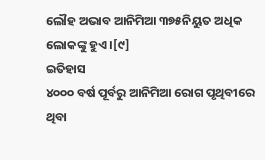ଲୌହ ଅଭାବ ଆନିମିଆ ୩୭୫ନିୟୁତ ଅଧିକ ଲୋକଙ୍କୁ ହୁଏ ।[୯]
ଇତିହାସ
୪୦୦୦ ବର୍ଷ ପୂର୍ବରୁ ଆନିମିଆ ରୋଗ ପୃଥିବୀରେ ଥିବା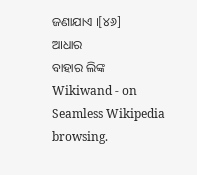ଜଣାଯାଏ ।[୪୬]
ଆଧାର
ବାହାର ଲିଙ୍କ
Wikiwand - on
Seamless Wikipedia browsing.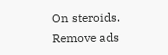On steroids.
Remove ads